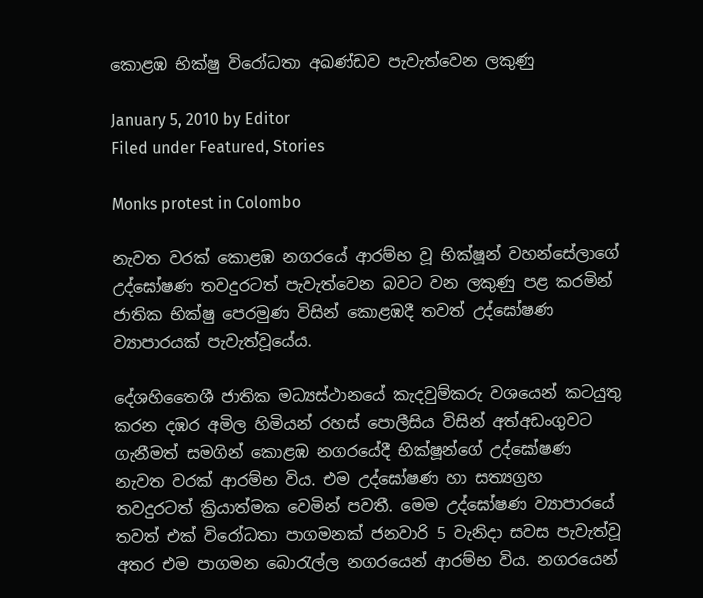කොළඹ භික්ෂු විරෝධතා අඛණ්ඩව පැවැත්වෙන ලකුණු

January 5, 2010 by Editor
Filed under Featured, Stories

Monks protest in Colombo

නැවත වරක් කොළඹ නගරයේ ආරම්භ වූ භික්ෂූන් වහන්සේලාගේ උද්ඝෝෂණ තවදුරටත් පැවැත්වෙන බවට වන ලකුණු පළ කරමින් ජාතික භික්ෂු පෙරමුණ විසින් කොළඹදී තවත් උද්ඝෝෂණ ව්‍යාපාරයක් පැවැත්වූයේය.

දේශහිතෛශී ජාතික මධ්‍යස්ථානයේ කැදවුම්කරු වශයෙන් කටයුතු කරන දඹර අමිල හිමියන් රහස් පොලීසිය විසින් අත්අඩංගුවට ගැනීමත් සමගින් කොළඹ නගරයේදී භික්ෂූන්ගේ උද්ඝෝෂණ නැවත වරක් ආරම්භ විය. එම උද්ඝෝෂණ හා සත්‍යග්‍රහ තවදුරටත් ක්‍රියාත්මක වෙමින් පවතී. මෙම උද්ඝෝෂණ ව්‍යාපාරයේ තවත් එක් විරෝධතා පාගමනක් ජනවාරි 5 වැනිදා සවස පැවැත්වූ අතර එම පාගමන බොරැල්ල නගරයෙන් ආරම්භ විය. නගරයෙන්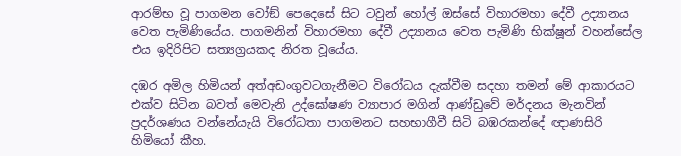ආරම්භ වූ පාගමන වෝඞ් පෙදෙසේ සිට ටවුන් හෝල් ඔස්සේ විහාරමහා දේවී උද්‍යානය වෙත පැමිණියේය. පාගමනින් විහාරමහා දේවී උද්‍යානය වෙත පැමිණි භික්ෂූන් වහන්සේල එය ඉදිරිපිට සත්‍යග්‍රයකද නිරත වූයේය.

දඹර අමිල හිමියන් අත්අඩංගුවටගැනීමට විරෝධය දැක්වීම සදහා තමන් මේ ආකාරයට එක්ව සිටින බවත් මෙවැනි උද්ඝෝෂණ ව්‍යාපාර මගින් ආණ්ඩුවේ මර්දනය මැනවින් ප්‍රදර්ශණය වන්නේයැයි විරෝධතා පාගමනට සහභාගීවී සිටි බඹරකන්දේ ඥාණසිරි හිමියෝ කීහ.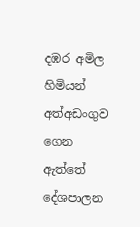දඹර අමිල හිමියන් අත්අඩංගුව ගෙන ඇත්තේ දේශපාලන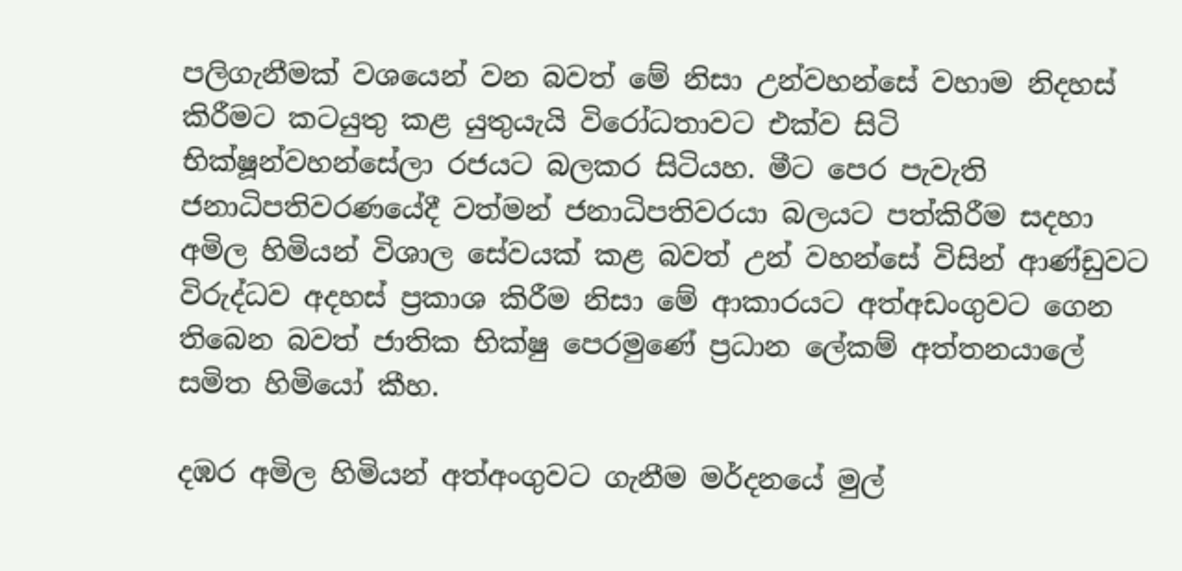පලිගැනීමක් වශයෙන් වන බවත් මේ නිසා උන්වහන්සේ වහාම නිදහස් කිරීමට කටයුතු කළ යුතුයැයි විරෝධතාවට එක්ව සිටි භික්ෂූන්වහන්සේලා රජයට බලකර සිටියහ. මීට පෙර පැවැති ජනාධිපතිවරණයේදී වත්මන් ජනාධිපතිවරයා බලයට පත්කිරීම සදහා අමිල හිමියන් විශාල සේවයක් කළ බවත් උන් වහන්සේ විසින් ආණ්ඩුවට විරුද්ධව අදහස් ප්‍රකාශ කිරීම නිසා මේ ආකාරයට අත්අඩංගුවට ගෙන තිබෙන බවත් ජාතික භික්ෂු පෙරමුණේ ප්‍රධාන ලේකම් අත්තනයාලේ සමිත හිමියෝ කීහ.

දඹර අමිල හිමියන් අත්අංගුවට ගැනීම මර්දනයේ මුල්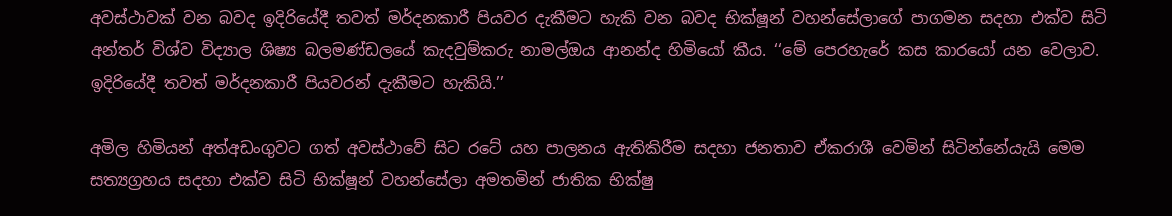අවස්ථාවක් වන බවද ඉදිරියේදී තවත් මර්දනකාරී පියවර දැකීමට හැකි වන බවද භික්ෂූන් වහන්සේලාගේ පාගමන සදහා එක්ව සිටි අන්තර් විශ්ව විද්‍යාල ශිෂ්‍ය බලමණ්ඩලයේ කැදවුම්කරු නාමල්ඔය ආනන්ද හිමියෝ කීය. ‘‘මේ පෙරහැරේ කස කාරයෝ යන වෙලාව. ඉදිරියේදී තවත් මර්දනකාරී පියවරන් දැකීමට හැකියි.’’

අමිල හිමියන් අත්අඩංගුවට ගත් අවස්ථාවේ සිට රටේ යහ පාලනය ඇතිකිරීම සදහා ජනතාව ඒකරාශී වෙමින් සිටින්නේයැයි මෙම සත්‍යග්‍රහය සදහා එක්ව සිටි භික්ෂූන් වහන්සේලා අමතමින් ජාතික භික්ෂු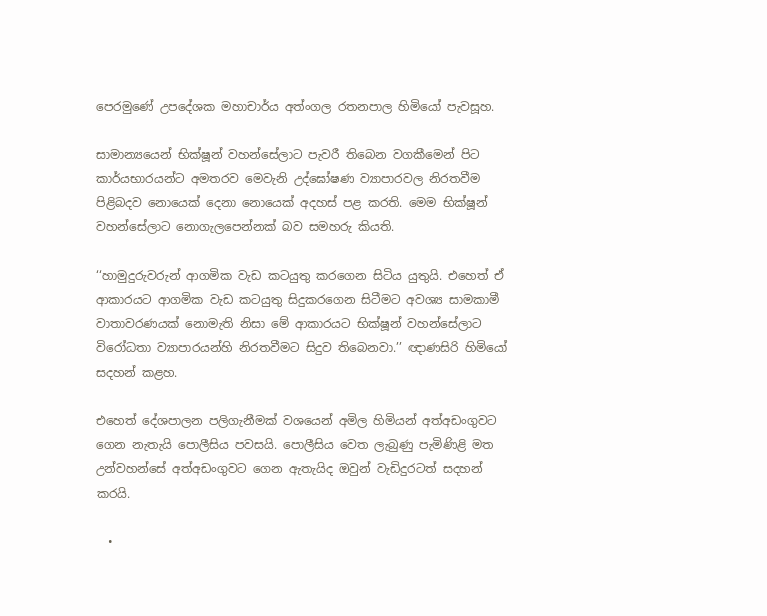පෙරමුණේ උපදේශක මහාචාර්ය අත්ංගල රතනපාල හිමියෝ පැවසූහ.

සාමාන්‍යයෙන් භික්ෂූන් වහන්සේලාට පැවරී තිබෙන වගකීමෙන් පිට කාර්යභාරයන්ට අමතරව මෙවැනි උද්ඝෝෂණ ව්‍යාපාරවල නිරතවීම පිළිබදව නොයෙක් දෙනා නොයෙක් අදහස් පළ කරති. මෙම භික්ෂූන් වහන්සේලාට නොගැලපෙන්නක් බව සමහරු කියති.

‘‘හාමුදුරුවරුන් ආගමික වැඩ කටයුතු කරගෙන සිටිය යුතුයි. එහෙත් ඒ ආකාරයට ආගමික වැඩ කටයුතු සිදුකරගෙන සිටීමට අවශ්‍ය සාමකාමී වාතාවරණයක් නොමැති නිසා මේ ආකාරයට භික්ෂූන් වහන්සේලාට විරෝධතා ව්‍යාපාරයන්හි නිරතවීමට සිදුව තිබෙනවා.’’ ඥාණසිරි හිමියෝ සදහන් කළහ.

එහෙත් ‍දේශපාලන පලිගැනීමක් වශයෙන් අමිල හිමියන් අත්අඩංගුවට ගෙන නැතැයි පොලීසිය පවසයි. පොලීසිය වෙත ලැබුණු පැමිණිළි මත උන්වහන්සේ අත්අඩංගුවට ගෙන ඇතැයිද ඔවුන් වැඩිදුරටත් සදහන් කරයි.

  •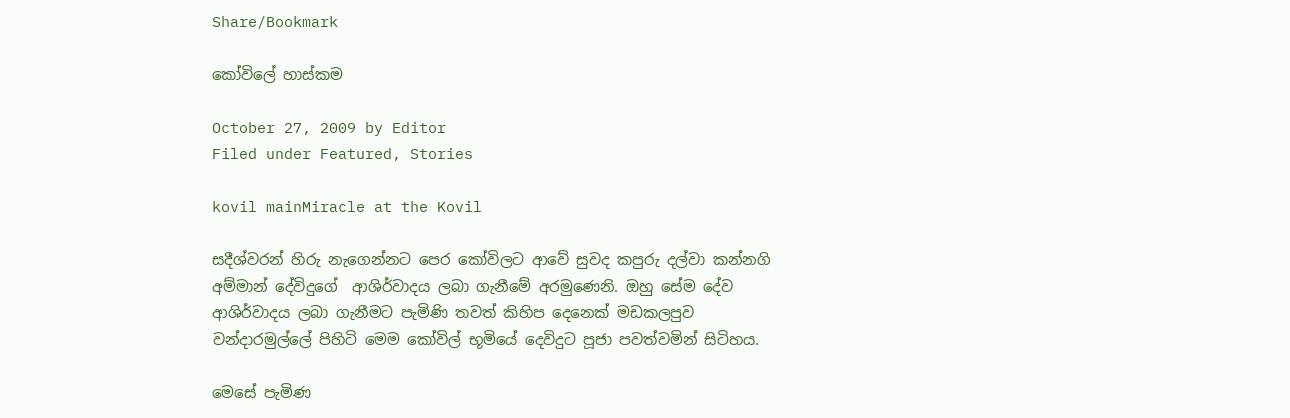Share/Bookmark

කෝවිලේ හාස්කම

October 27, 2009 by Editor
Filed under Featured, Stories

kovil mainMiracle at the Kovil

සදීශ්වරන් හිරු නැගෙන්නට පෙර කෝවිලට ආවේ සුවද කපුරු දල්වා කන්නගි අම්මාන් දේවිදුගේ  ආශිර්වාදය ලබා ගැනීමේ අරමුණෙනි. ඔහු සේම දේව ආශිර්වාදය ලබා ගැනීමට පැමිණි තවත් කිහිප දෙනෙක් මඩකලපුව වන්දාරමුල්ලේ පිහිටි මෙම කෝවිල් භූමියේ දෙවිදුට පූජා පවත්වමින් සිටිහය.

මෙසේ පැමිණ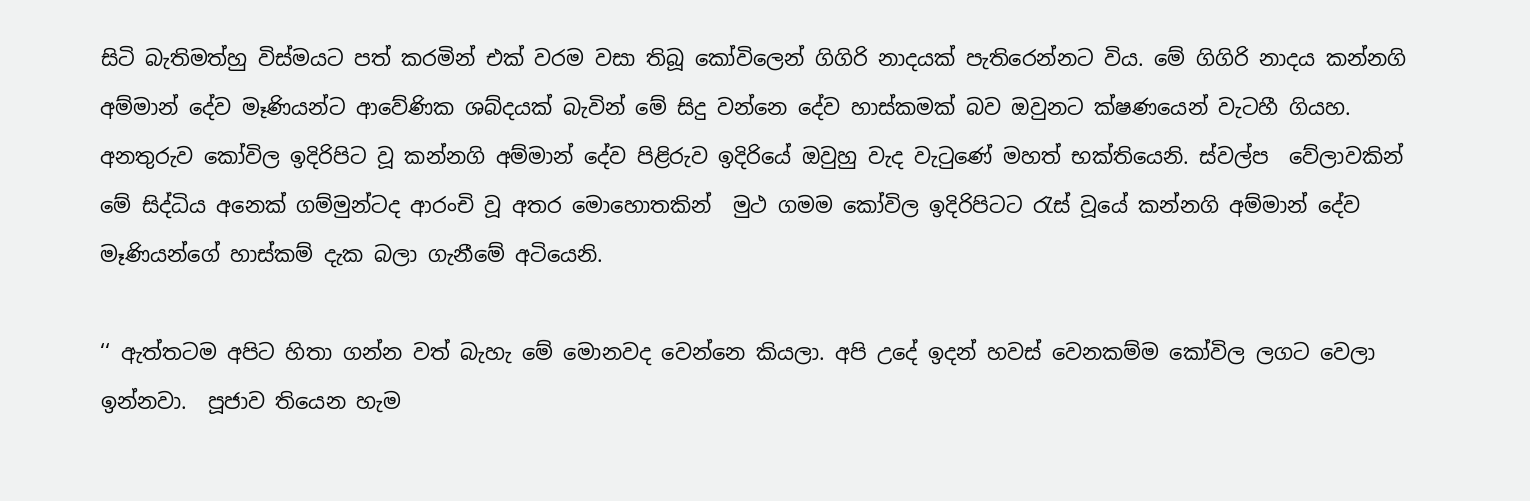සිටි බැතිමත්හු විස්මයට පත් කරමින් එක් වරම වසා තිබූ කෝවිලෙන් ගිගිරි නාදයක් පැතිරෙන්නට විය. මේ ගිගිරි නාදය කන්නගි අම්මාන් දේව මෑණියන්ට ආවේණික ශබ්දයක් බැවින් මේ සිදු වන්නෙ දේව හාස්කමක් බව ඔවුනට ක්ෂණයෙන් වැටහී ගියහ. අනතුරුව කෝවිල ඉදිරිපිට වූ කන්නගි අම්මාන් දේව පිළිරුව ඉදිරියේ ඔවුහු වැද වැටුණේ මහත් භක්තියෙනි. ස්වල්ප  වේලාවකින් මේ සිද්ධිය අනෙක් ගම්මුන්ටද ආරංචි වූ අතර මොහොතකින්  මුථ ගමම කෝවිල ඉදිරිපිටට රැස් වූයේ කන්නගි අම්මාන් දේව මෑණියන්ගේ හාස්කම් දැක බලා ගැනීමේ අටියෙනි.

‘‘ ඇත්තටම අපිට හිතා ගන්න වත් බැහැ මේ මොනවද වෙන්නෙ කියලා. අපි උදේ ඉදන් හවස් වෙනකම්ම කෝවිල ලගට වෙලා ඉන්නවා.  පූජාව තියෙන හැම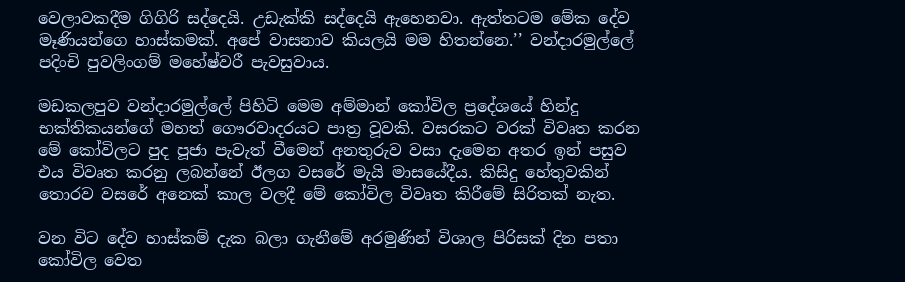වෙලාවකදීම ගිගිරි සද්දෙයි. උඩැක්කි සද්දෙයි ඇහෙනවා. ඇත්තටම මේක දේව මෑණියන්ගෙ හාස්කමක්. අපේ වාසනාව කියලයි මම හිතන්නෙ.’’ වන්දාරමුල්ලේ පදිංචි පුවලිංගම් මහේෂ්වරී පැවසුවාය.

මඩකලපුව වන්දාරමුල්ලේ පිහිටි මෙම අම්මාන් කෝවිල ප්‍රදේශයේ හින්දු භක්තිකයන්ගේ මහත් ගෞරවාදරයට පාත්‍ර වූවකි. වසරකට වරක් විවෘත කරන මේ කෝවිලට පුද පූජා පැවැත් වීමෙන් අනතුරුව වසා දැමෙන අතර ඉන් පසුව එය විවෘත කරනු ලබන්නේ ඊලග වසරේ මැයි මාසයේදීය. කිසිදු හේතුවකින් තොරව වසරේ අනෙක් කාල වලදී මේ කෝවිල විවෘත කිරීමේ සිරිතක් නැත.

වන විට දේව හාස්කම් දැක බලා ගැනීමේ අරමුණින් විශාල පිරිසක් දින පතා  කෝවිල වෙත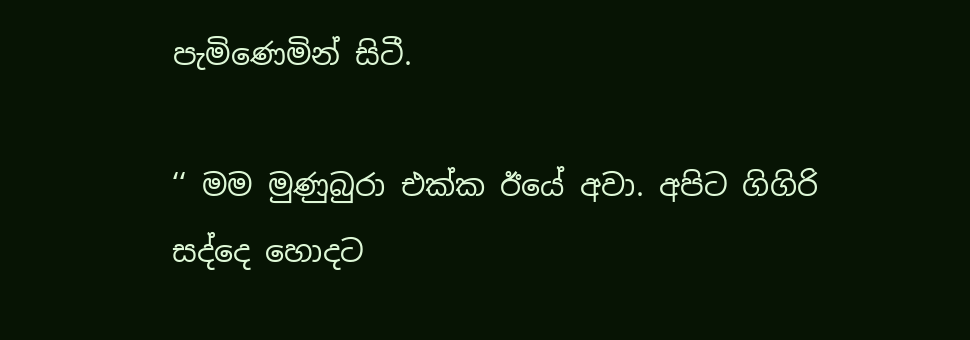පැමිණෙමින් සිටී.

‘‘ මම මුණුබුරා එක්ක ඊයේ අවා. අපිට ගිගිරි සද්දෙ හොදට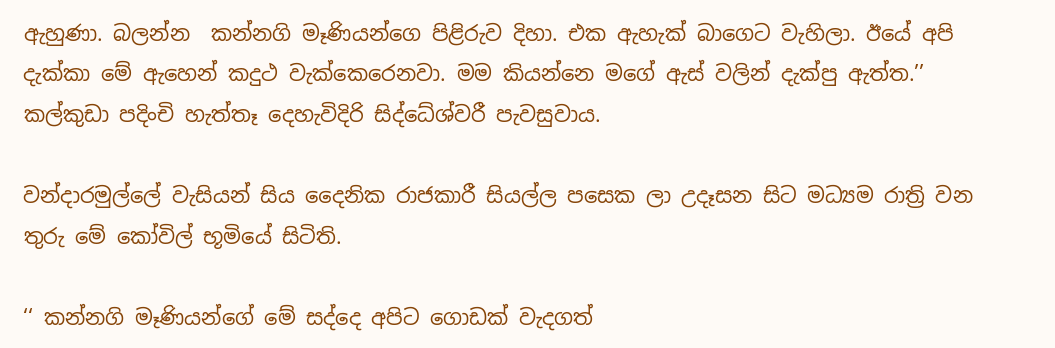ඇහුණා. බලන්න  කන්නගි මෑණියන්ගෙ පිළිරුව දිහා. එක ඇහැක් බාගෙට වැහිලා. ඊයේ අපි දැක්කා මේ ඇහෙන් කදුථ වැක්කෙරෙනවා. මම කියන්නෙ මගේ ඇස් වලින් දැක්පු ඇත්ත.’’ කල්කුඩා පදිංචි හැත්තෑ දෙහැවිදිරි සිද්ධේශ්වරී පැවසුවාය.

වන්දාරමුල්ලේ වැසියන් සිය දෛනික රාජකාරී සියල්ල පසෙක ලා උදෑසන සිට මධ්‍යම රාත්‍රි වන තුරු මේ කෝවිල් භූමියේ සිටිති.

‘‘ කන්නගි මෑණියන්ගේ මේ සද්දෙ අපිට ගොඩක් වැදගත්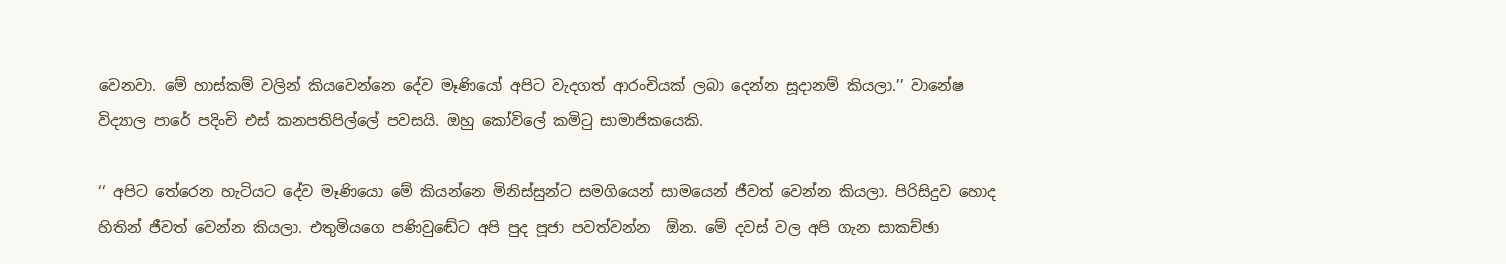වෙනවා. මේ හාස්කම් වලින් කියවෙන්නෙ දේව මෑණියෝ අපිට වැදගත් ආරංචියක් ලබා දෙන්න සූදානම් කියලා.’’ වානේෂ විද්‍යාල පාරේ පදිංචි එස් කනපතිපිල්ලේ පවසයි. ඔහු කෝවිලේ කමිටු සාමාජිකයෙකි.

‘‘ අපිට තේරෙන හැටියට දේව මෑණියො මේ කියන්නෙ මිනිස්සුන්ට සමගියෙන් සාමයෙන් ජීවත් වෙන්න කියලා. පිරිසිදුව හොද හිතින් ජීවත් වෙන්න කියලා. එතුමියගෙ පණිවුඬේට අපි පුද පූජා පවත්වන්න  ඕන. මේ දවස් වල අපි ගැන සාකච්ඡා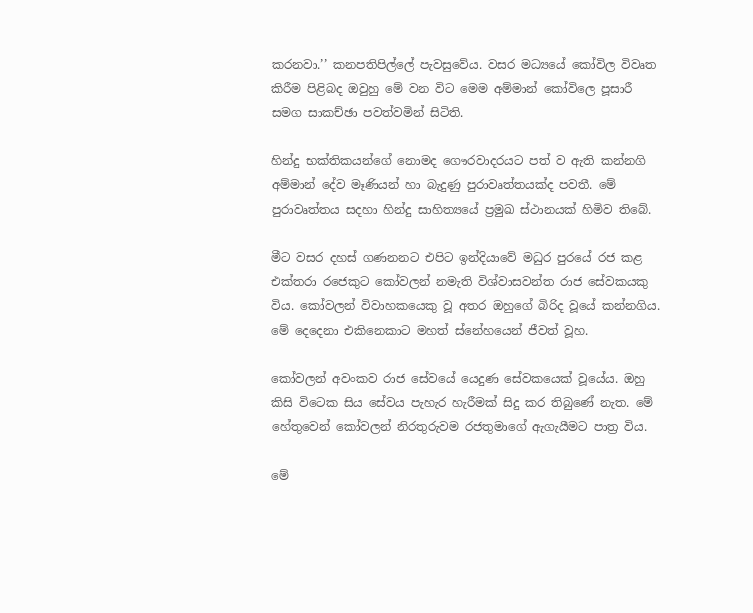කරනවා.’’ කනපතිපිල්ලේ පැවසුවේය. වසර මධ්‍යයේ කෝවිල විවෘත කිරීම පිළිබද ඔවුහු මේ වන විට මෙම අම්මාන් කෝවිලෙ පූසාරී සමග සාකච්ඡා පවත්වමින් සිටිති.

හින්දු භක්තිකයන්ගේ නොමද ගෞරවාදරයට පත් ව ඇති කන්නගි අම්මාන් දේව මෑණියන් හා බැදුණු පුරාවෘත්තයක්ද පවතී. මේ පුරාවෘත්තය සදහා හින්දු සාහිත්‍යයේ ප්‍රමුඛ ස්ථානයක් හිමිව තිබේ.

මීට වසර දහස් ගණනනට එපිට ඉන්දියාවේ මධුර පුරයේ රජ කළ එක්තරා රජෙකුට කෝවලන් නමැති විශ්වාසවන්ත රාජ සේවකයකු විය. කෝවලන් විවාහකයෙකු වූ අතර ඔහුගේ බිරිද වූයේ කන්නගිය. මේ දෙදෙනා එකිනෙකාට මහත් ස්නේහයෙන් ජීවත් වූහ.

කෝවලන් අවංකව රාජ සේවයේ යෙදුණ සේවකයෙක් වූයේය. ඔහු කිසි විටෙක සිය සේවය පැහැර හැරීමක් සිදු කර තිබුණේ නැත. මේ හේතුවෙන් කෝවලන් නිරතුරුවම රජතුමාගේ ඇගැයීමට පාත්‍ර විය.

මේ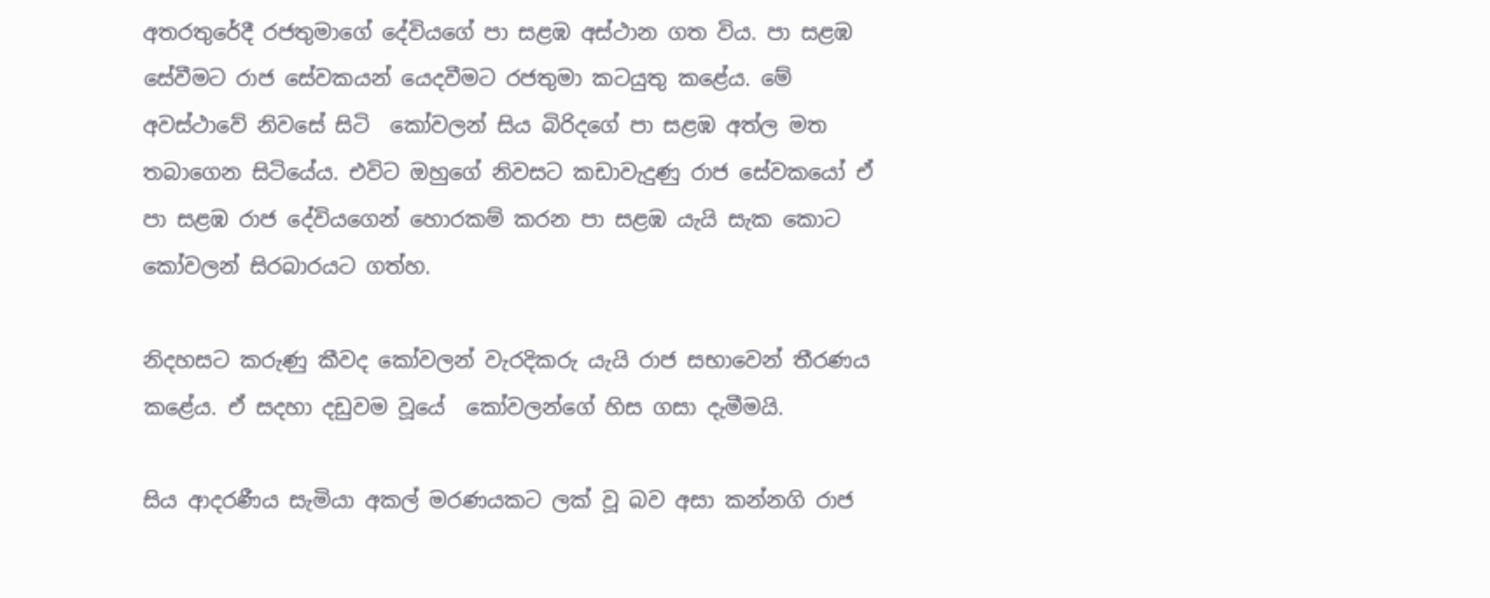අතරතුරේදී රජතුමාගේ දේවියගේ පා සළඹ අස්ථාන ගත විය. පා සළඹ සේවීමට රාජ සේවකයන් යෙදවීමට රජතුමා කටයුතු කළේය. මේ අවස්ථාවේ නිවසේ සිටි  කෝවලන් සිය බිරිදගේ පා සළඹ අත්ල මත තබාගෙන සිටියේය. එවිට ඔහුගේ නිවසට කඩාවැදුණු රාජ සේවකයෝ ඒ පා සළඹ රාජ දේවියගෙන් හොරකම් කරන පා සළඹ යැයි සැක කොට කෝවලන් සිරබාරයට ගත්හ.

නිදහසට කරුණු කීවද කෝවලන් වැරදිකරු යැයි රාජ සභාවෙන් තීරණය කළේය. ඒ සදහා දඩුවම වූයේ  කෝවලන්ගේ හිස ගසා දැමීමයි.

සිය ආදරණීය සැමියා අකල් මරණයකට ලක් වූ බව අසා කන්නගි රාජ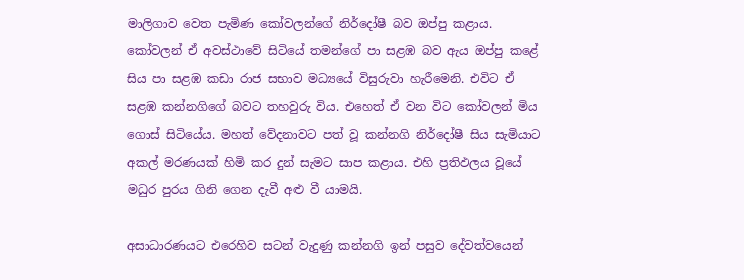මාලිගාව වෙත පැමිණ කෝවලන්ගේ නිර්දෝෂී බව ඔප්පු කළාය. කෝවලන් ඒ අවස්ථාවේ සිටියේ තමන්ගේ පා සළඹ බව ඇය ඔප්පු කළේ සිය පා සළඹ කඩා රාජ සභාව මධ්‍යයේ විසුරුවා හැරීමෙනි. එවිට ඒ සළඹ කන්නගිගේ බවට තහවුරු විය. එහෙත් ඒ වන විට කෝවලන් මිය ගොස් සිටියේය. මහත් වේදනාවට පත් වූ කන්නගි නිර්දෝෂී සිය සැමියාට අකල් මරණයක් හිමි කර දුන් සැමට සාප කළාය. එහි ප්‍රතිඵලය වූයේ මධුර පුරය ගිනි ගෙන දැවී අළු වී යාමයි.

අසාධාරණයට එරෙහිව සටන් වැදුණු කන්නගි ඉන් පසුව දේවත්වයෙන්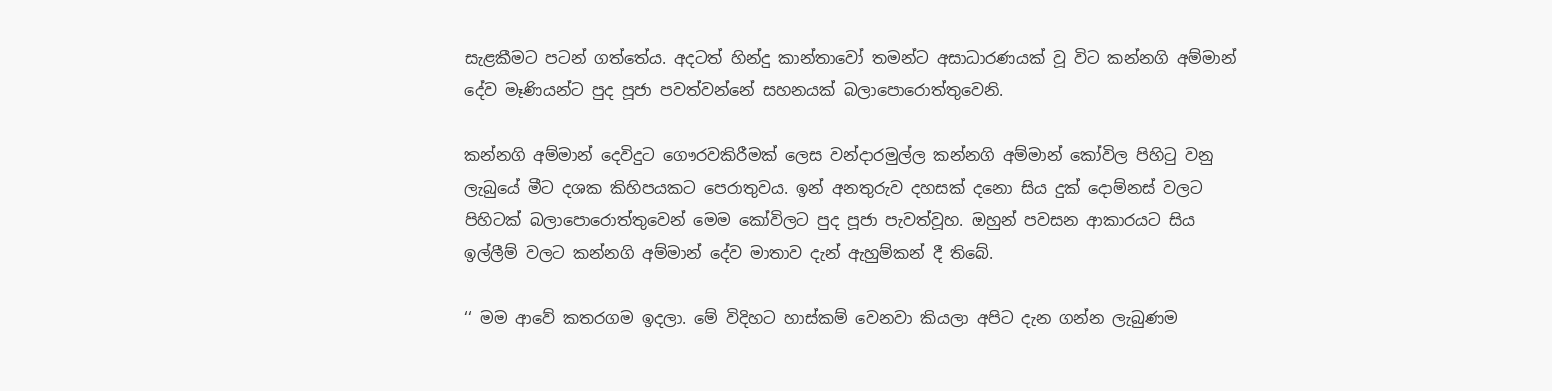සැළකීමට පටන් ගත්තේය. අදටත් හින්දු කාන්තාවෝ තමන්ට අසාධාරණයක් වූ විට කන්නගි අම්මාන් දේව මෑණියන්ට පුද පූජා පවත්වන්නේ සහනයක් බලාපොරොත්තුවෙනි.

කන්නගි අම්මාන් දෙවිදුට ගෞරවකිරීමක් ලෙස වන්දාරමුල්ල කන්නගි අම්මාන් කෝවිල පිහිටු වනු ලැබුයේ මීට දශක කිහිපයකට පෙරාතුවය. ඉන් අනතුරුව දහසක් දනො සිය දුක් දොම්නස් වලට පිහිටක් බලාපොරොත්තුවෙන් මෙම කෝවිලට පුද පූජා පැවත්වූහ. ඔහුන් පවසන ආකාරයට සිය ඉල්ලීම් වලට කන්නගි අම්මාන් දේව මාතාව දැන් ඇහුම්කන් දී තිබේ.

‘‘ මම ආවේ කතරගම ඉදලා. මේ විදිහට හාස්කම් වෙනවා කියලා අපිට දැන ගන්න ලැබුණම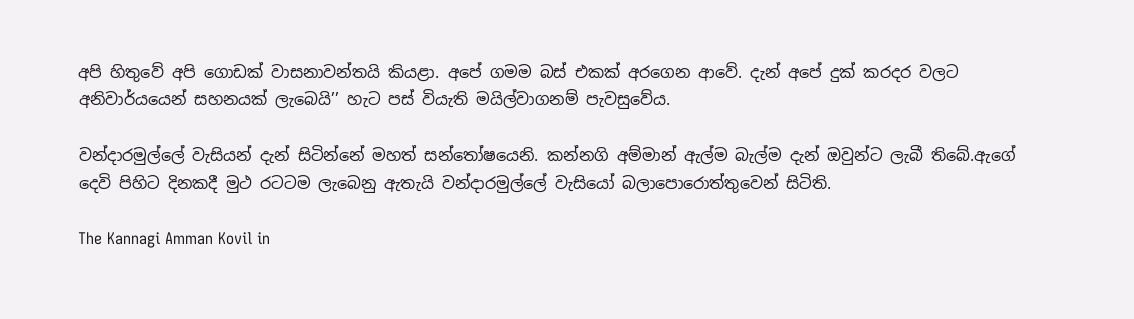අපි හිතුවේ අපි ගොඩක් වාසනාවන්තයි කියළා. අපේ ගමම බස් එකක් අරගෙන ආවේ. දැන් අපේ දුක් කරදර වලට අනිවාර්යයෙන් සහනයක් ලැබෙයි’’ හැට පස් වියැති මයිල්වාගනම් පැවසුවේය.

වන්දාරමුල්ලේ වැසියන් දැන් සිටින්නේ මහත් සන්තෝෂයෙනි. කන්නගි අම්මාන් ඇල්ම බැල්ම දැන් ඔවුන්ට ලැබී තිබේ.ඇගේ දෙවි පිහිට දිනකදී මුථ රටටම ලැබෙනු ඇතැයි වන්දාරමුල්ලේ වැසියෝ බලාපොරොත්තුවෙන් සිටිති.

The Kannagi Amman Kovil in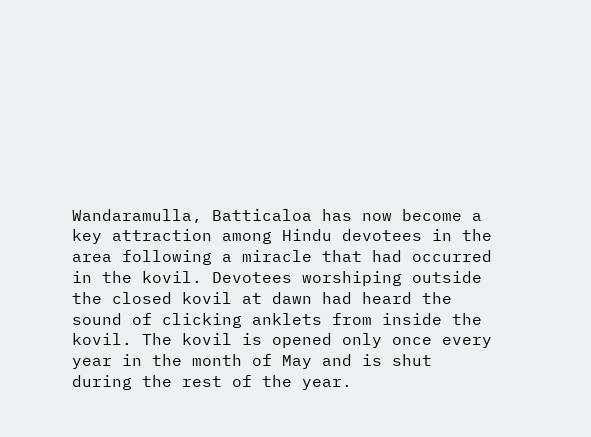Wandaramulla, Batticaloa has now become a key attraction among Hindu devotees in the area following a miracle that had occurred in the kovil. Devotees worshiping outside the closed kovil at dawn had heard the sound of clicking anklets from inside the kovil. The kovil is opened only once every year in the month of May and is shut during the rest of the year.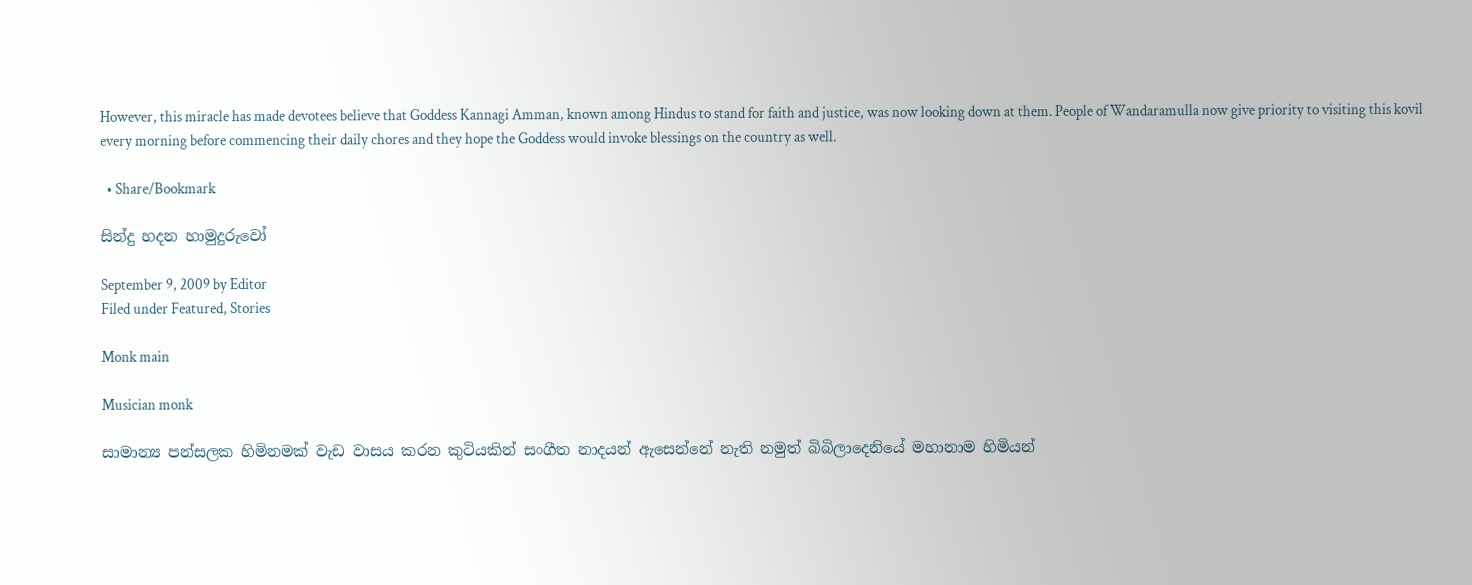However, this miracle has made devotees believe that Goddess Kannagi Amman, known among Hindus to stand for faith and justice, was now looking down at them. People of Wandaramulla now give priority to visiting this kovil every morning before commencing their daily chores and they hope the Goddess would invoke blessings on the country as well.

  • Share/Bookmark

සින්දු හදන හාමුදුරුවෝ

September 9, 2009 by Editor
Filed under Featured, Stories

Monk main

Musician monk

සාමාන්‍ය පන්සලක හිමිනමක් වැඩ වාසය කරන කුටියකින් සංගීත නාදයන් ඇසෙන්නේ නැති නමුත් බිබිලාදෙනියේ මහානාම හිමියන්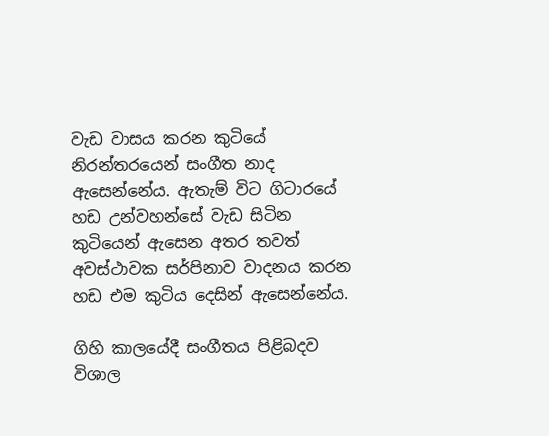වැඩ වාසය කරන කුටියේ නිරන්තරයෙන් සංගීත නාද ඇසෙන්නේය. ඇතැම් විට ගිටාරයේ හඩ උන්වහන්සේ වැඩ සිටින කුටියෙන් ඇසෙන අතර තවත් අවස්ථාවක සර්පිනාව වාදනය කරන හඩ එම කුටිය දෙසින් ඇසෙන්නේය.

ගිහි කාලයේදී සංගීතය පිළිබදව විශාල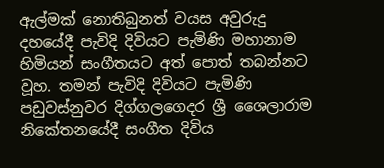ඇල්මක් නොතිබුනත් වයස අවුරුදු දහයේදී පැවිදි දිවියට පැමිණි මහානාම හිමියන් සංගීතයට අත් පොත් තබන්නට වූහ. තමන් පැවිදි දිවියට පැමිණි පඩුවස්නුවර දිග්ගලගෙදර ශ්‍රී ශෛලාරාම නිකේතනයේදී සංගීත දිවිය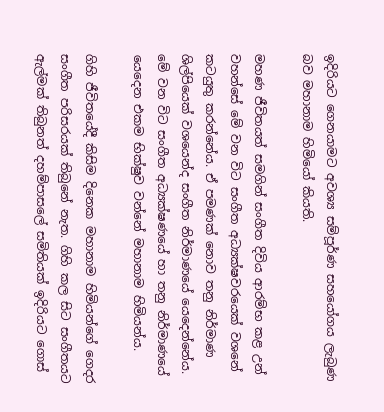ඉදිරියට ගෙනයාමට අවශ්‍ය සම්පූර්ණ සහයෝගය ලැබුණ බව මහානාම හිමියෝ කියති.

මහණ ජීවිතයත් සමගින් සංගීත දිවිය ආරම්භ කළ උන් වහන්සේ මේ වන විට සංගීත අධ්‍යක්ෂවරයෙක් වශනේ කටයුතු කරන්නේය. ඒ පමණක් නොව තනු නිර්මාණ ශිල්පියෙක් වශයෙන්ද සංගීත නිර්මාණයේ යෙදෙන්නේය. මේ වන විට සංගීත අධ්‍යක්ෂණයේ හා තනු නිර්මාණයේ යෙදෙන එකම භික්ෂුව වන්නේ මහානාම හිමියන්ය.

ගිහි ජීවිතයේදී කිසිම දිනෙක මහානාම හිමියන්ගේ ගෙදර සංගීත පරිසරයක් තිබුනේ නැත. ගිහි කල සිට සංගීතයට ඇල්මක් තිබුනත් දහම්පාසලේ සමිතියක් ඉදිරියට ගොස්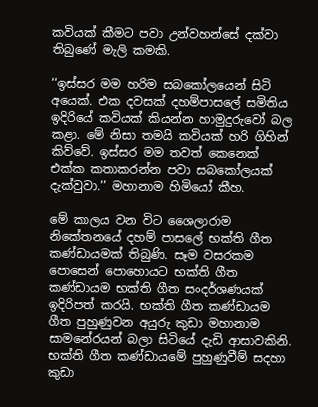කවියක් කීමට පවා උන්වහන්සේ දක්වා තිබුණේ මැලි කමකි.

‘‘ඉස්සර මම හරිම සබකෝලයෙන් සිටි අයෙක්. එක දවසක් දහම්පාසලේ සමිතිය ඉදිරියේ කවියක් කියන්න හාමුදුරුවෝ බල කළා. මේ නිසා තමයි කවියක් හරි ගිහින් කිව්වේ. ඉස්සර මම තවත් කෙනෙක් එක්ක කතාකරන්න පවා සබකෝලයක් දැක්වුවා.’’ මහානාම හිමියෝ කීහ.

මේ කාලය වන විට ශෛලාරාම නිකේතනයේ දහම් පාසලේ භක්ති ගීත කණ්ඩායමක් තිබුණි. සෑම වසරකම පොසෙන් පොහොයට භක්ති ගීත කණ්ඩායම භක්ති ගීත සංදර්ශණයක් ඉදිරිපත් කරයි. භක්ති ගීත කණ්ඩායම ගීත පුහුණුවන අයුරු කුඩා මහානාම සාමනේරයන් බලා සිටියේ දැඩි ආසාවකිනි. භක්ති ගීත කණ්ඩායමේ පුහුණුවීම් සදහා කුඩා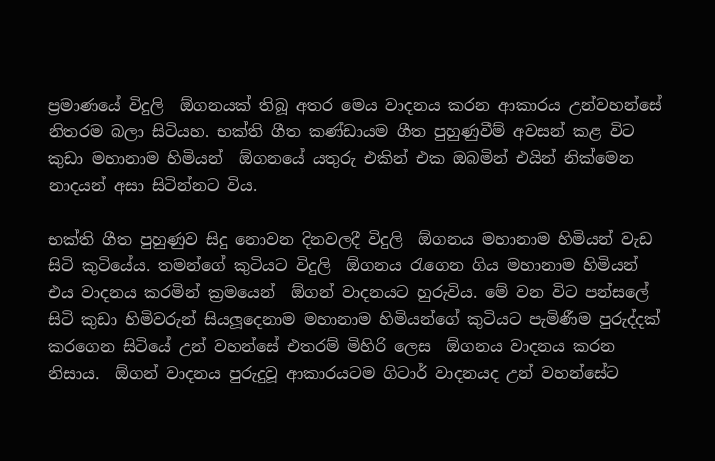ප්‍රමාණයේ විදුලි  ඕගනයක් තිබූ අතර මෙය වාදනය කරන ආකාරය උන්වහන්සේ නිතරම බලා සිටියහ. භක්ති ගීත කණ්ඩායම ගීත පුහුණුවීම් අවසන් කළ විට කුඩා මහානාම හිමියන්  ඕගනයේ යතුරු එකින් එක ඔබමින් එයින් නික්මෙන නාදයන් අසා සිටින්නට විය.

භක්ති ගීත පුහුණුව සිදු නොවන දිනවලදී විදුලි  ඕගනය මහානාම හිමියන් වැඩ සිටි කුටියේය. තමන්ගේ කුටියට විදුලි  ඕගනය රැගෙන ගිය මහානාම හිමියන් එය වාදනය කරමින් ක්‍රමයෙන්  ඕගන් වාදනයට හුරුවිය. මේ වන විට පන්සලේ සිටි කුඩා හිමිවරුන් සියලූදෙනාම මහානාම හිමියන්ගේ කුටියට පැමිණීම පුරුද්දක් කරගෙන සිටියේ උන් වහන්සේ එතරම් මිහිරි ලෙස  ඕගනය වාදනය කරන නිසාය.  ඕගන් වාදනය පුරුදුවූ ආකාරයටම ගිටාර් වාදනයද උන් වහන්සේට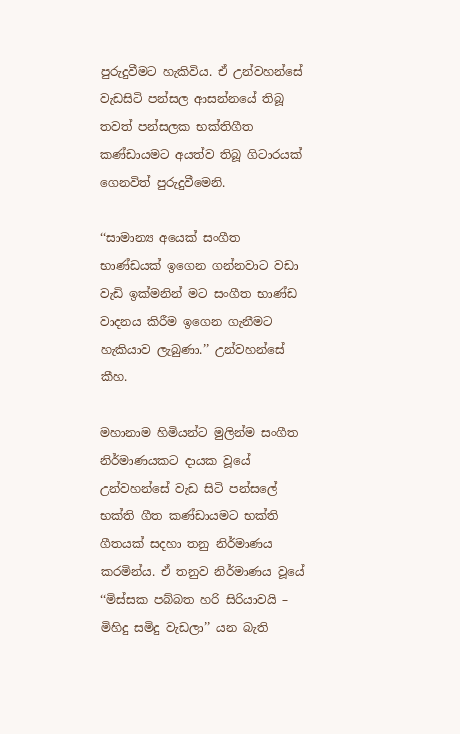පුරුදුවීමට හැකිවිය. ඒ උන්වහන්සේ වැඩසිටි පන්සල ආසන්නයේ තිබූ තවත් පන්සලක භක්තිගීත කණ්ඩායමට අයත්ව තිබූ ගිටාරයක් ගෙනවිත් පුරුදුවීමෙනි.

‘‘සාමාන්‍ය අයෙක් සංගීත භාණ්ඩයක් ඉගෙන ගන්නවාට වඩා වැඩි ඉක්මනින් මට සංගීත භාණ්ඩ වාදනය කිරීම ඉගෙන ගැනීමට හැකියාව ලැබුණා.’’ උන්වහන්සේ කීහ.

මහානාම හිමියන්ට මුලින්ම සංගීත නිර්මාණයකට දායක වූයේ උන්වහන්සේ වැඩ සිටි පන්සලේ භක්ති ගීත කණ්ඩායමට භක්ති ගීතයක් සදහා තනු නිර්මාණය කරමින්ය. ඒ තනුව නිර්මාණය වූයේ ‘‘මිස්සක පබ්බත හරි සිරියාවයි – මිහිදු සමිදු වැඩලා’’ යන බැති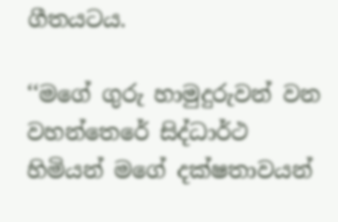ගීතයටය.

‘‘මගේ ගුරු හාමුදුරුවන් වන වහන්තෙරේ සිද්ධාර්ථ හිමියන් මගේ දක්ෂතාවයන්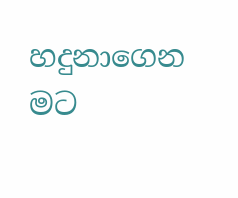හදුනාගෙන මට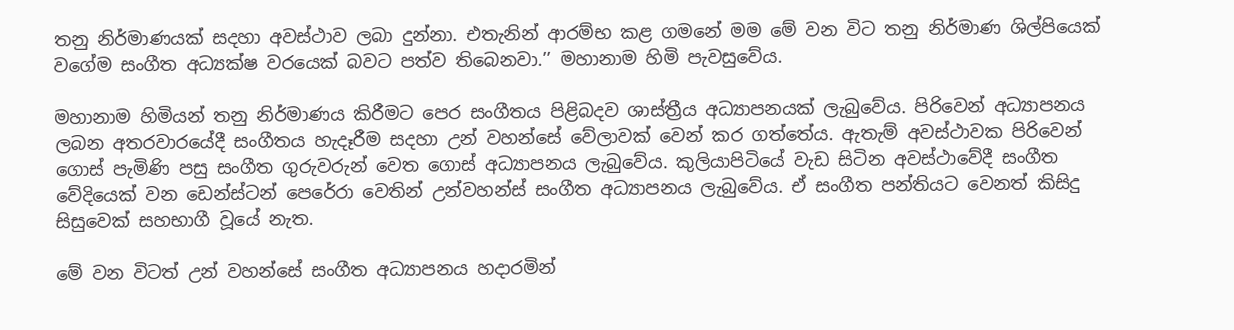තනු නිර්මාණයක් සදහා අවස්ථාව ලබා දුන්නා. එතැනින් ආරම්භ කළ ගමනේ මම මේ වන විට තනු නිර්මාණ ශිල්පියෙක් වගේම සංගීත අධ්‍යක්ෂ වරයෙක් බවට පත්ව තිබෙනවා.’’ මහානාම හිමි පැවසුවේය.

මහානාම හිමියන් තනු නිර්මාණය කිරීමට පෙර සංගීතය පිළිබදව ශාස්ත්‍රීය අධ්‍යාපනයක් ලැබුවේය. පිරිවෙන් අධ්‍යාපනය ලබන අතරවාරයේදී සංගීතය හැදෑරීම සදහා උන් වහන්සේ වේලාවක් වෙන් කර ගත්තේය. ඇතැම් අවස්ථාවක පිරිවෙන් ගොස් පැමිණි පසු සංගීත ගුරුවරුන් වෙත ගොස් අධ්‍යාපනය ලැබුවේය. කුලියාපිටියේ වැඩ සිටින අවස්ථාවේදී සංගීත වේදියෙක් වන ඩෙන්ස්ටන් පෙරේරා වෙතින් උන්වහන්ස් සංගීත අධ්‍යාපනය ලැබුවේය. ඒ සංගීත පන්තියට වෙනත් කිසිදු සිසුවෙක් සහභාගී වූයේ නැත.

මේ වන විටත් උන් වහන්සේ සංගීත අධ්‍යාපනය හදාරමින්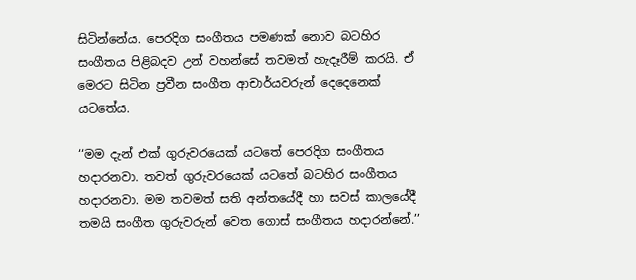සිටින්නේය. පෙරදිග සංගීතය පමණක් නොව බටහිර සංගීතය පිළිබදව උන් වහන්සේ තවමත් හැදෑරීම් කරයි. ඒ මෙරට සිටින ප්‍රවීන සංගීත ආචාර්යවරුන් දෙදෙනෙක් යටතේය.

‘‘මම දැන් එක් ගුරුවරයෙක් යටතේ පෙරදිග සංගීතය හදාරනවා. තවත් ගුරුවරයෙක් යටතේ බටහිර සංගීතය හදාරනවා. මම තවමත් සති අන්තයේදී හා සවස් කාලයේදී තමයි සංගීත ගුරුවරුන් වෙත ගොස් සංගීතය හදාරන්නේ.’’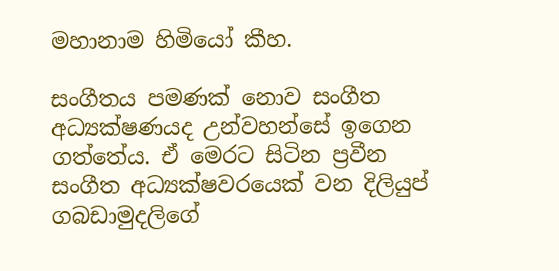මහානාම හිමියෝ කීහ.

සංගීතය පමණක් නොව සංගීත අධ්‍යක්ෂණයද උන්වහන්සේ ඉගෙන ගත්තේය. ඒ මෙරට සිටින ප්‍රවීන සංගීත අධ්‍යක්ෂවරයෙක් වන දිලියුප් ගබඩාමුදලිගේ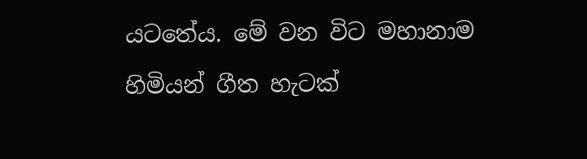යටතේය. මේ වන විට මහානාම හිමියන් ගීත හැටක්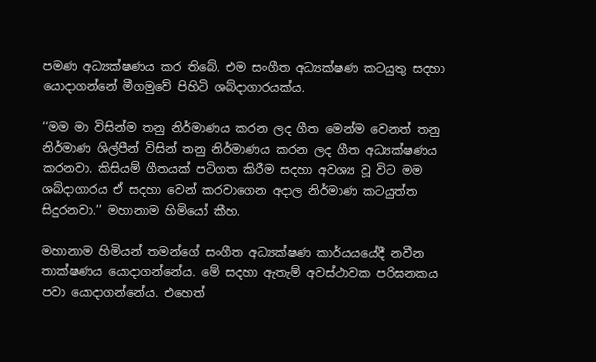පමණ අධ්‍යක්ෂණය කර තිබේ. එම සංගීත අධ්‍යක්ෂණ කටයුතු සදහා යොදාගන්නේ මීගමුවේ පිහිටි ශබ්දාගාරයක්ය.

‘‘මම මා විසින්ම තනු නිර්මාණය කරන ලද ගීත මෙන්ම වෙනත් තනු නිර්මාණ ශිල්පීන් විසින් තනු නිර්මාණය කරන ලද ගීත අධ්‍යක්ෂණය කරනවා. කිසියම් ගීතයක් පටිගත කිරීම සදහා අවශ්‍ය වූ විට මම ශබ්දාගාරය ඒ සදහා වෙන් කරවාගෙන අදාල නිර්මාණ කටයුත්ත සිදුරනවා.’’ මහානාම හිමියෝ කීහ.

මහානාම හිමියන් තමන්ගේ සංගීත අධ්‍යක්ෂණ කාර්යයයේදී නවීන තාක්ෂණය යොදාගන්නේය. මේ සදහා ඇතැම් අවස්ථාවක පරිඝනකය පවා යොදාගන්නේය. එහෙත්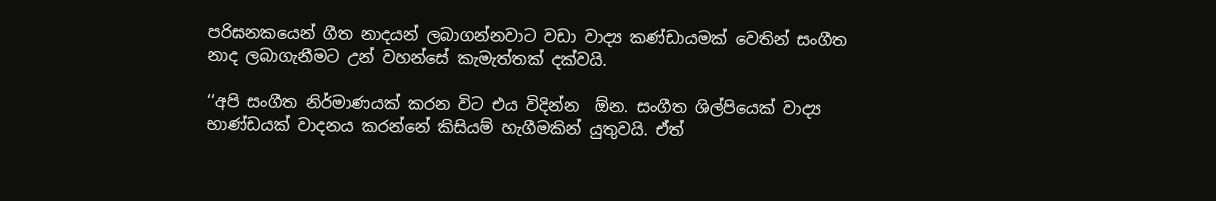පරිඝනකයෙන් ගීත නාදයන් ලබාගන්නවාට වඩා වාද්‍ය කණ්ඩායමක් වෙතින් සංගීත නාද ලබාගැනීමට උන් වහන්සේ කැමැත්තක් දක්වයි.

‘‘අපි සංගීත නිර්මාණයක් කරන විට එය විදින්න  ඕන. සංගීත ශිල්පියෙක් වාද්‍ය භාණ්ඩයක් වාදනය කරන්නේ කිසියම් හැගීමකින් යුතුවයි. ඒත්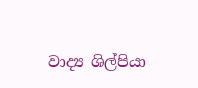වාද්‍ය ශිල්පියා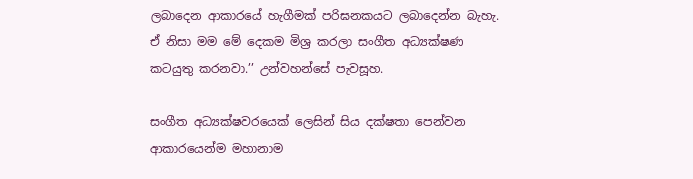ලබාදෙන ආකාරයේ හැගීමක් පරිඝනකයට ලබාදෙන්න බැහැ. ඒ නිසා මම මේ දෙකම මිශ්‍ර කරලා සංගීත අධ්‍යක්ෂණ කටයුතු කරනවා.’’ උන්වහන්සේ පැවසූහ.

සංගීත අධ්‍යක්ෂවරයෙක් ලෙසින් සිය දක්ෂතා පෙන්වන ආකාරයෙන්ම මහානාම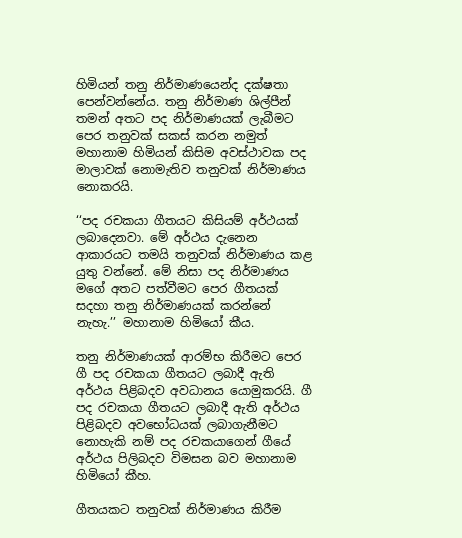හිමියන් තනු නිර්මාණයෙන්ද දක්ෂතා පෙන්වන්නේය. තනු නිර්මාණ ශිල්පීන් තමන් අතට පද නිර්මාණයක් ලැබීමට පෙර තනුවක් සකස් කරන නමුත් මහානාම හිමියන් කිසිම අවස්ථාවක පද මාලාවක් නොමැතිව තනුවක් නිර්මාණය නොකරයි.

‘‘පද රචකයා ගීතයට කිසියම් අර්ථයක් ලබාදෙනවා. මේ අර්ථය දැනෙන ආකාරයට තමයි තනුවක් නිර්මාණය කළ යුතු වන්නේ. මේ නිසා පද නිර්මාණය මගේ අතට පත්වීමට පෙර ගීතයක් සදහා තනු නිර්මාණයක් කරන්නේ නැහැ.’’ මහානාම හිමියෝ කීය.

තනු නිර්මාණයක් ආරම්භ කිරීමට පෙර ගී පද රචකයා ගීතයට ලබාදී ඇති අර්ථය පිළිබදව අවධානය යොමුකරයි. ගී පද රචකයා ගීතයට ලබාදී ඇති අර්ථය පිළිබදව අවභෝධයක් ලබාගැනීමට නොහැකි නම් පද රචකයාගෙන් ගීයේ අර්ථය පිලිබදව විමසන බව මහානාම හිමියෝ කීහ.

ගීතයකට තනුවක් නිර්මාණය කිරීම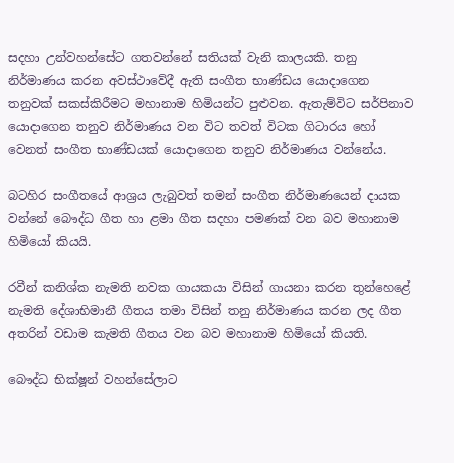සදහා උන්වහන්සේට ගතවන්නේ සතියක් වැනි කාලයකි. තනු නිර්මාණය කරන අවස්ථාවේදී ඇති සංගීත භාණ්ඩය යොදාගෙන තනුවක් සකස්කිරීමට මහානාම හිමියන්ට පුළුවන. ඇතැම්විට සර්පිනාව යොදාගෙන තනුව නිර්මාණය වන විට තවත් විටක ගිටාරය හෝ වෙනත් සංගීත භාණ්ඩයක් යොදාගෙන තනුව නිර්මාණය වන්නේය.

බටහිර සංගීතයේ ආශ්‍රය ලැබුවත් තමන් සංගීත නිර්මාණයෙන් දායක වන්නේ බෞද්ධ ගීත හා ළමා ගීත සදහා පමණක් වන බව මහානාම හිමියෝ කියයි.

රවීන් කනිශ්ක නැමති නවක ගායකයා විසින් ගායනා කරන තුන්හෙළේ නැමති දේශාභිමානී ගීතය තමා විසින් තනු නිර්මාණය කරන ලද ගීත අතරින් වඩාම කැමති ගීතය වන බව මහානාම හිමියෝ කියති.

බෞද්ධ භික්ෂූන් වහන්සේලාට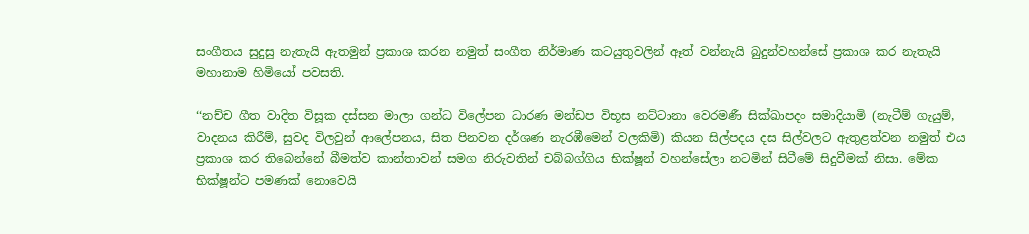සංගීතය සුදුසු නැතැයි ඇතමුන් ප්‍රකාශ කරන නමුත් සංගීත නිර්මාණ කටයුතුවලින් ඈත් වන්නැයි බුදුන්වහන්සේ ප්‍රකාශ කර නැතැයි මහානාම හිමියෝ පවසති.

‘‘නච්ච ගීත වාදිත විසූක දස්සන මාලා ගන්ධ විලේපන ධාරණ මන්ඩප විභූස නට්ටානා වෙරමණී සික්ඛාපදං සමාදියාමි (නැටීම් ගැයුම්, වාදනය කිරීම්, සුවද විලවුන් ආලේපනය, සිත පිනවන දර්ශණ නැරඹීමෙන් වලකිමි) කියන සිල්පදය දස සිල්වලට ඇතුළත්වන නමුත් එය ප්‍රකාශ කර තිබෙන්නේ බීමත්ව කාන්තාවන් සමග නිරුවතින් චබ්බග්ගිය භික්ෂූන් වහන්සේලා නටමින් සිටීමේ සිදුවීමක් නිසා. මේක භික්ෂූන්ට පමණක් නොවෙයි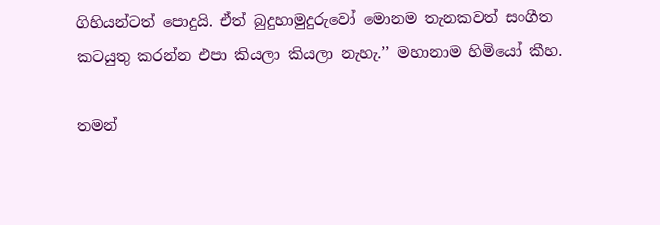ගිහියන්ටත් පොදුයි. ඒත් බුදුහාමුදුරුවෝ මොනම තැනකවත් සංගීත කටයුතු කරන්න එපා කියලා කියලා නැහැ.’’ මහානාම හිමියෝ කීහ.

තමන්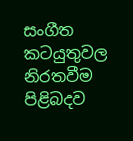සංගීත කටයුතුවල නිරතවීම පිළිබදව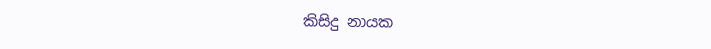කිසිදු නායක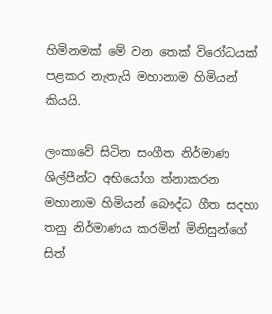හිමිනමක් මේ වන තෙක් විරෝධයක් පළකර නැතැයි මහානාම හිමියන් කියයි.

ලංකාවේ සිටින සංගීත නිර්මාණ ශිල්පීන්ට අභියෝග ත්‍නාකරන මහානාම හිමියන් බෞද්ධ ගීත සදහා තනු නිර්මාණය කරමින් මිනිසුන්ගේ සිත්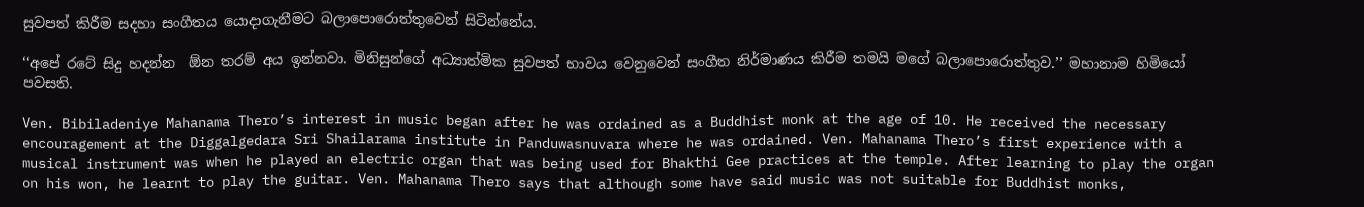සුවපත් කිරීම සදහා සංගීතය යොදාගැනීමට බලාපොරොත්තුවෙන් සිටින්නේය.

‘‘අපේ රටේ සිදු හදන්න  ඕන තරම් අය ඉන්නවා. මිනිසුන්ගේ අධ්‍යාත්මික සුවපත් භාවය වෙනුවෙන් සංගීත නිර්මාණය කිරීම තමයි මගේ බලාපොරොත්තුව.’’ මහානාම හිමියෝ පවසති.

Ven. Bibiladeniye Mahanama Thero’s interest in music began after he was ordained as a Buddhist monk at the age of 10. He received the necessary encouragement at the Diggalgedara Sri Shailarama institute in Panduwasnuvara where he was ordained. Ven. Mahanama Thero’s first experience with a musical instrument was when he played an electric organ that was being used for Bhakthi Gee practices at the temple. After learning to play the organ on his won, he learnt to play the guitar. Ven. Mahanama Thero says that although some have said music was not suitable for Buddhist monks,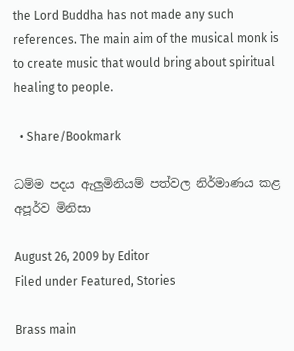the Lord Buddha has not made any such references. The main aim of the musical monk is to create music that would bring about spiritual healing to people.

  • Share/Bookmark

ධම්ම පදය ඇලුමිනියම් පත්වල නිර්මාණය කළ අපූර්ව මිනිසා

August 26, 2009 by Editor
Filed under Featured, Stories

Brass main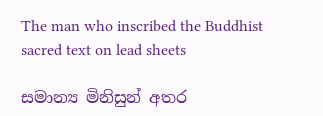The man who inscribed the Buddhist sacred text on lead sheets

සමාන්‍ය මිනිසුන් අතර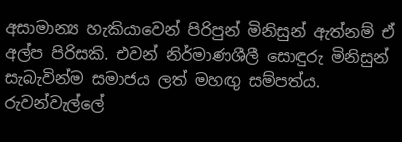අසාමාන්‍ය හැකියාවෙන් පිරිපුන් මිනිසුන් ඇත්නම් ඒ අල්ප පිරිසකි. එවන් නිර්මාණශීලී සොඳුරු මිනිසුන් සැබැවින්ම සමාජය ලත් මහඟු සම්පත්ය. රුවන්වැල්ලේ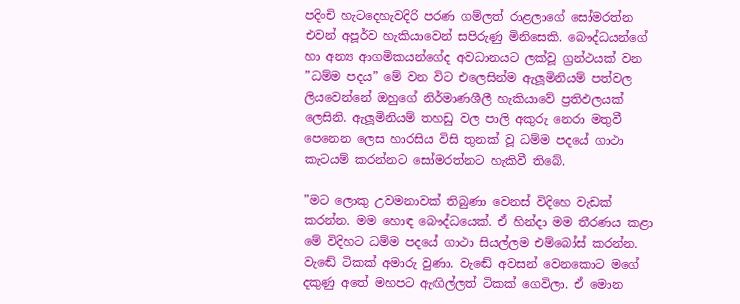පදිංචි හැටදෙහැවදිරි පරණ ගම්ලත් රාළලාගේ සෝමරත්න එවන් අපූර්ව හැකියාවෙන් සපිරුණු මිනිසෙකි. බෞද්ධයන්ගේ හා අන්‍ය ආගමිකයන්ගේද අවධානයට ලක්වූ ග්‍රන්ථයක් වන ”ධම්ම පදය” මේ වන විට එලෙසින්ම ඇලූමිනියම් පත්වල ලියවෙන්නේ ඔහුගේ නිර්මාණශීලී හැකියාවේ ප්‍රතිඵලයක් ලෙසිනි. ඇලූමිනියම් තහඩු වල පාලි අකුරු නෙරා මතුවී පෙනෙන ලෙස හාරසිය විසි තුනක් වූ ධම්ම පදයේ ගාථා කැටයම් කරන්නට සෝමරත්නට හැකිවී තිබේ.

”මට ලොකු උවමනාවක් තිබුණා වෙනස් විදිහෙ වැඩක් කරන්න. මම හොඳ බෞද්ධයෙක්. ඒ හින්දා මම තීරණය කළා මේ විදිහට ධම්ම පදයේ ගාථා සියල්ලම එම්බෝස් කරන්න. වැඬේ ටිකක් අමාරු වුණා. වැඬේ අවසන් වෙනකොට මගේ දකුණු අතේ මහපට ඇඟිල්ලත් ටිකක් ගෙවිලා. ඒ මොන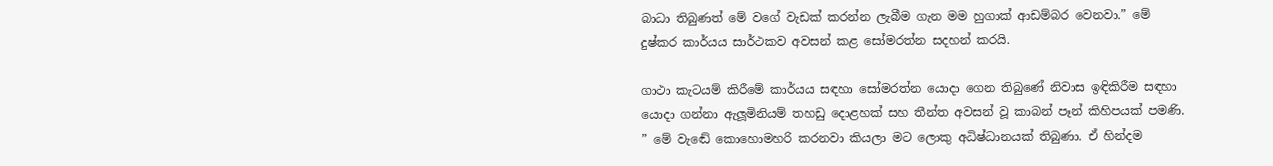බාධා තිබුණත් මේ වගේ වැඩක් කරන්න ලැබීම ගැන මම හුගාක් ආඩම්බර වෙනවා.” මේ දුෂ්කර කාර්යය සාර්ථකව අවසන් කළ සෝමරත්න සදහන් කරයි.

ගාථා කැටයම් කිරීමේ කාර්යය සඳහා සෝමරත්න යොදා ගෙන තිබුණේ නිවාස ඉඳිකිරීම සඳහා යොදා ගන්නා ඇලූමිනියම් තහඩු දොළහක් සහ තීන්ත අවසන් වූ කාබන් පෑන් කිහිපයක් පමණි. ” මේ වැඬේ කොහොමහරි කරනවා කියලා මට ලොකු අධිෂ්ධානයක් තිබුණා. ඒ හින්දම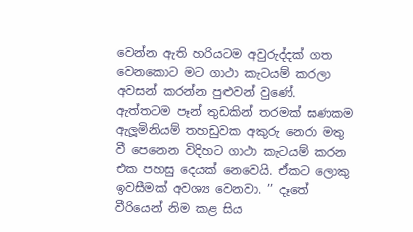වෙන්න ඇති හරියටම අවුරුද්දක් ගත වෙනකොට මට ගාථා කැටයම් කරලා අවසන් කරන්න පුළුවන් වුණේ. ඇත්තටම පෑන් තුඩකින් තරමක් ඝණකම ඇලූමිනියම් තහඩුවක අකුරු නෙරා මතු වී පෙනෙන විදිහට ගාථා කැටයම් කරන එක පහසු දෙයක් නෙවෙයි. ඒකට ලොකු ඉවසීමක් අවශ්‍ය වෙනවා. ’’ දෑතේ වීරියෙන් නිම කළ සිය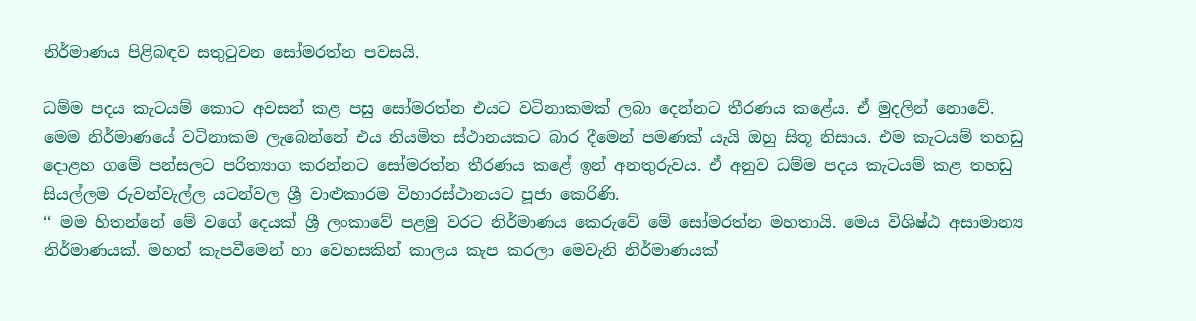නිර්මාණය පිළිබඳව සතුටුවන සෝමරත්න පවසයි.

ධම්ම පදය කැටයම් කොට අවසන් කළ පසු සෝමරත්න එයට වටිනාකමක් ලබා දෙන්නට තීරණය කළේය. ඒ මුදලින් නොවේ. මෙම නිර්මාණයේ වටිනාකම ලැබෙන්නේ එය නියමිත ස්ථානයකට බාර දීමෙන් පමණක් යැයි ඔහු සිතූ නිසාය. එම කැටයම් තහඩු දොළහ ගමේ පන්සලට පරිත්‍යාග කරන්නට සෝමරත්න තීරණය කළේ ඉන් අනතුරුවය. ඒ අනුව ධම්ම පදය කැටයම් කළ තහඩු සියල්ලම රුවන්වැල්ල යටන්වල ශ්‍රී වාළුකාරම විහාරස්ථානයට පූජා කෙරිණි.
‘‘ මම හිතන්නේ මේ වගේ දෙයක් ශ්‍රී ලංකාවේ පළමු වරට නිර්මාණය කෙරුවේ මේ සෝමරත්න මහතායි. මෙය විශිෂ්ඨ අසාමාන්‍ය නිර්මාණයක්. මහත් කැපවීමෙන් හා වෙහසකින් කාලය කැප කරලා මෙවැනි නිර්මාණයක්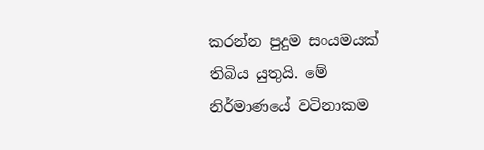කරන්න පුදුම සංයමයක් තිබිය යුතුයි. මේ නිර්මාණයේ වටිනාකම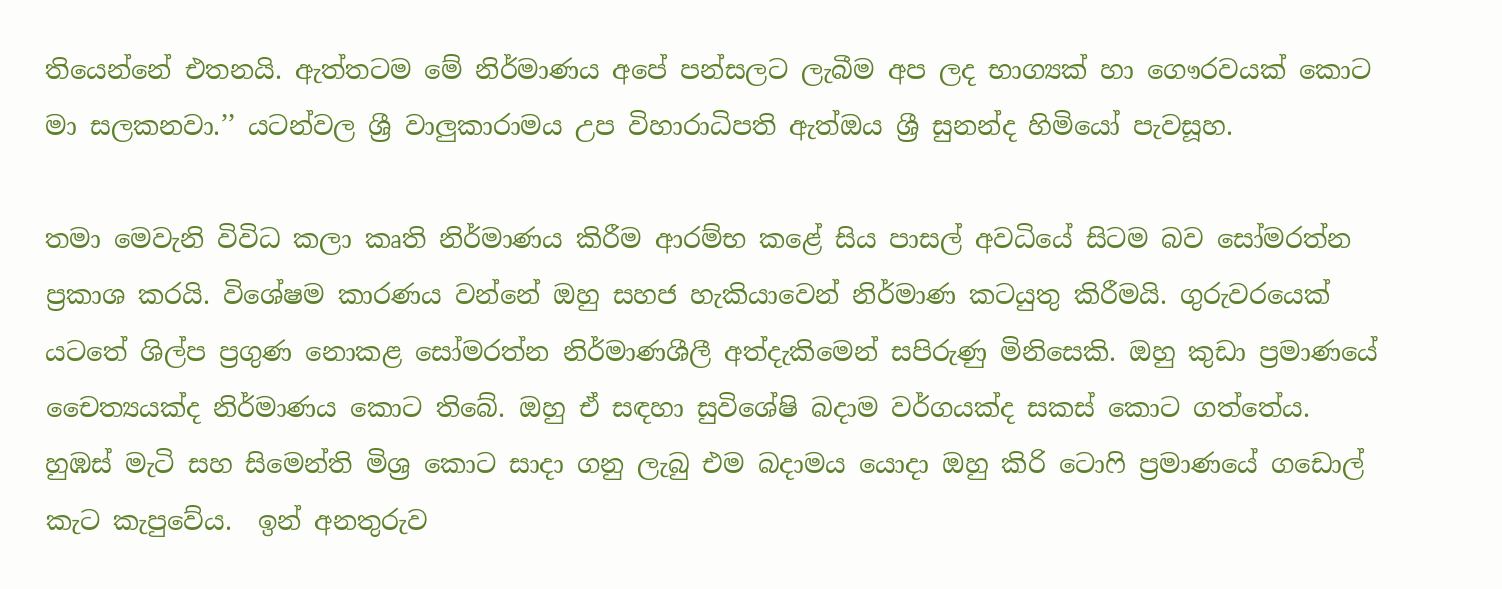තියෙන්නේ එතනයි. ඇත්තටම මේ නිර්මාණය අපේ පන්සලට ලැබීම අප ලද භාග්‍යක් හා ගෞරවයක් කොට මා සලකනවා.’’ යටන්වල ශ්‍රී වාලුකාරාමය උප විහාරාධිපති ඇත්ඔය ශ්‍රී සුනන්ද හිමියෝ පැවසූහ.

තමා මෙවැනි විවිධ කලා කෘති නිර්මාණය කිරීම ආරම්භ කළේ සිය පාසල් අවධියේ සිටම බව සෝමරත්න ප්‍රකාශ කරයි. විශේෂම කාරණය වන්නේ ඔහු සහජ හැකියාවෙන් නිර්මාණ කටයුතු කිරීමයි. ගුරුවරයෙක් යටතේ ශිල්ප ප්‍රගුණ නොකළ සෝමරත්න නිර්මාණශීලී අත්දැකිමෙන් සපිරුණු මිනිසෙකි. ඔහු කුඩා ප්‍රමාණයේ චෛත්‍යයක්ද නිර්මාණය කොට තිබේ. ඔහු ඒ සඳහා සුවිශේෂි බදාම වර්ගයක්ද සකස් කොට ගත්තේය. හුඹස් මැටි සහ සිමෙන්ති මිශ්‍ර කොට සාදා ගනු ලැබු එම බදාමය යොදා ඔහු කිරි ටොෆි ප්‍රමාණයේ ගඩොල් කැට කැපුවේය.  ඉන් අනතුරුව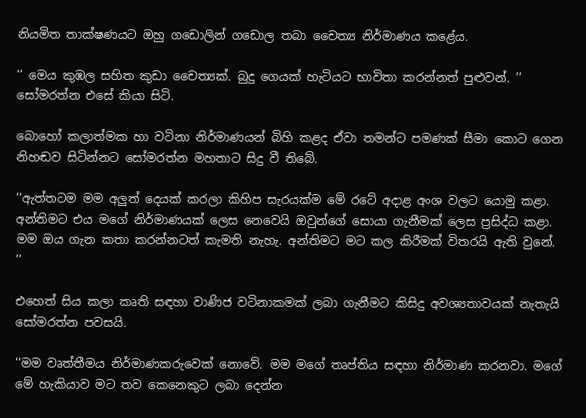නියමිත තාක්ෂණයට ඔහු ගඩොලින් ගඩොල තබා චෛත්‍ය නිර්මාණය කළේය.

‘‘ මෙය කුඹල සහිත කුඩා චෛත්‍යක්. බුදු ගෙයක් හැටියට භාවිතා කරන්නත් පුළුවන්. ’’ සෝමරත්න එසේ කියා සිටි.

බොහෝ කලාත්මක හා වටිනා නිර්මාණයන් බිහි කළද ඒවා තමන්ට පමණක් සීමා කොට ගෙන නිහඬව සිටින්නට සෝමරත්න මහතාට සිදු වී තිබේ.

‘‘ඇත්තටම මම අලුත් දෙයක් කරලා කිහිප සැරයක්ම මේ රටේ අදාළ අංශ වලට යොමු කළා. අන්තිමට එය මගේ නිර්මාණයක් ලෙස නෙවෙයි ඔවුන්ගේ සොයා ගැනීමක් ලෙස ප්‍රසිද්ධ කළා. මම ඔය ගැන කතා කරන්නටත් කැමති නැහැ. අන්තිමට මට කල කිරීමක් විතරයි ඇති වුනේ. ’’

එහෙත් සිය කලා කෘති සඳහා වාණිජ වටිනාකමක් ලබා ගැනීමට කිසිදු අවශ්‍යතාවයක් නැතැයි සෝමරත්න පවසයි.

‘‘මම වෘත්තීමය නිර්මාණකරුවෙක් නොවේ. මම මගේ තෘප්තිය සඳහා නිර්මාණ කරනවා. මගේ මේ හැකියාව මට තව කෙනෙකුට ලබා දෙන්න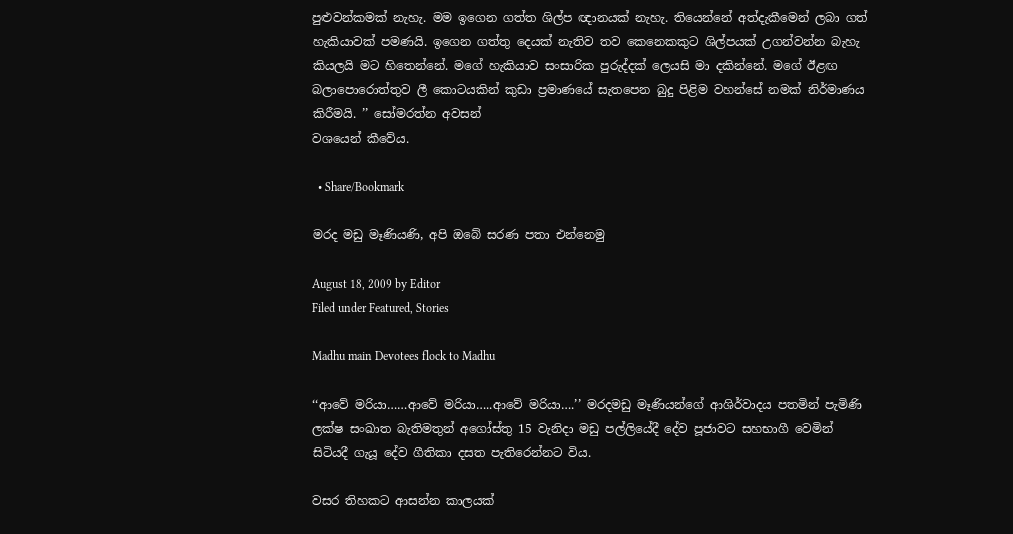පුළුවන්කමක් නැහැ. මම ඉගෙන ගත්ත ශිල්ප ඥානයක් නැහැ. තියෙන්නේ අත්දැකීමෙන් ලබා ගත් හැකියාවක් පමණයි. ඉගෙන ගත්තු දෙයක් නැතිව තව කෙනෙකකුට ශිල්පයක් උගන්වන්න බැහැ කියලයි මට හිතෙන්නේ. මගේ හැකියාව සංසාරික පුරුද්දක් ලෙයසි මා දකින්නේ. මගේ ඊළඟ බලාපොරොත්තුව ලී කොටයකින් කුඩා ප්‍රමාණයේ සැතපෙන බුදු පිළිම වහන්සේ නමක් නිර්මාණය කිරීමයි. ’’ සෝමරත්න අවසන්
වශයෙන් කීවේය.

  • Share/Bookmark

මරද මඩු මෑණියණි, අපි ඔබේ සරණ පතා එන්නෙමු

August 18, 2009 by Editor
Filed under Featured, Stories

Madhu main Devotees flock to Madhu

‘‘ආවේ මරියා……ආවේ මරියා…..ආවේ මරියා….’’ මරදමඩු මෑණියන්ගේ ආශිර්වාදය පතමින් පැමිණි ලක්ෂ සංඛාත බැතිමතුන් අගෝස්තු 15 වැනිදා මඩු පල්ලියේදී දේව පූජාවට සහභාගී වෙමින් සිටියදී ගැයූ දේව ගීතිකා දසත පැතිරෙන්නට විය.

වසර තිහකට ආසන්න කාලයක්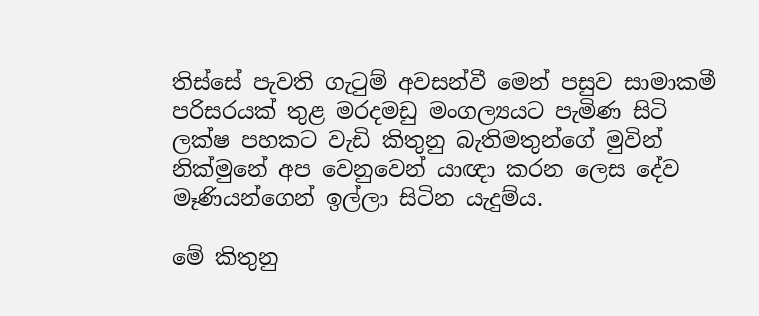තිස්සේ පැවති ගැටුම් අවසන්වී මෙන් පසුව සාමාකමී පරිසරයක් තුළ මරදමඩු මංගල්‍යයට පැමිණ සිටි ලක්ෂ පහකට වැඩි කිතුනු බැතිමතුන්ගේ මුවින් නික්මුනේ අප වෙනුවෙන් යාඥා කරන ලෙස දේව මෑණියන්ගෙන් ඉල්ලා සිටින යැදුම්ය.

මේ කිතුනු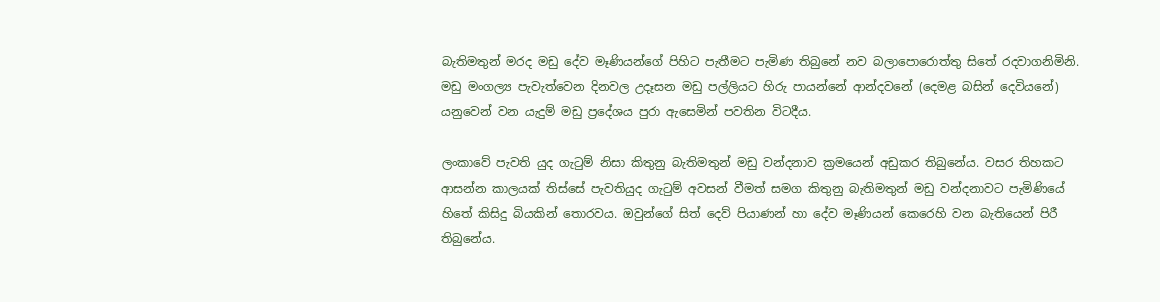බැතිමතුන් මරද මඩු දේව මෑණියන්ගේ පිහිට පැතීමට පැමිණ තිබුනේ නව බලාපොරොත්තු සිතේ රදවාගනිමිනි. මඩු මංගල්‍ය පැවැත්වෙන දිනවල උදෑසන මඩු පල්ලියට හිරු පායන්නේ ආන්දවනේ (දෙමළ බසින් දෙවියනේ) යනුවෙන් වන යැදුම් මඩු ප්‍රදේශය පුරා ඇසෙමින් පවතින විටදීය.

ලංකාවේ පැවති යුද ගැටුම් නිසා කිතුනු බැතිමතුන් මඩු වන්දනාව ක්‍රමයෙන් අඩුකර තිබුනේය. වසර තිහකට ආසන්න කාලයක් තිස්සේ පැවතියුද ගැටුම් අවසන් වීමත් සමග කිතුනු බැතිමතුන් මඩු වන්දනාවට පැමිණියේ හිතේ කිසිදු බියකින් තොරවය. ඔවුන්ගේ සිත් දෙව් පියාණන් හා දේව මෑණියන් කෙරෙහි වන බැතියෙන් පිරී තිබුනේය.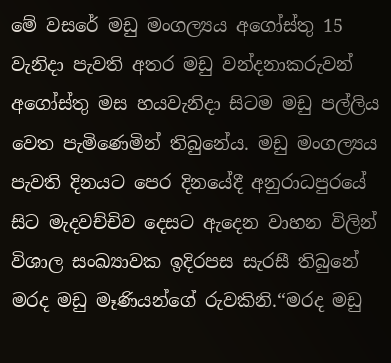මේ වසරේ මඩු මංගල්‍යය අගෝස්තු 15 වැනිදා පැවති අතර මඩු වන්දනාකරුවන් අගෝස්තු මස හයවැනිදා සිටම මඩු පල්ලිය වෙත පැමිණෙමින් තිබුනේය. මඩු මංගල්‍යය පැවති දිනයට පෙර දිනයේදී අනුරාධපුරයේ සිට මැදවච්චිව දෙසට ඇදෙන වාහන විලින් විශාල සංඛ්‍යාවක ඉදිරපස සැරසී තිබුනේ මරද මඩු මෑණියන්ගේ රුවකිනි.‘‘මරද මඩු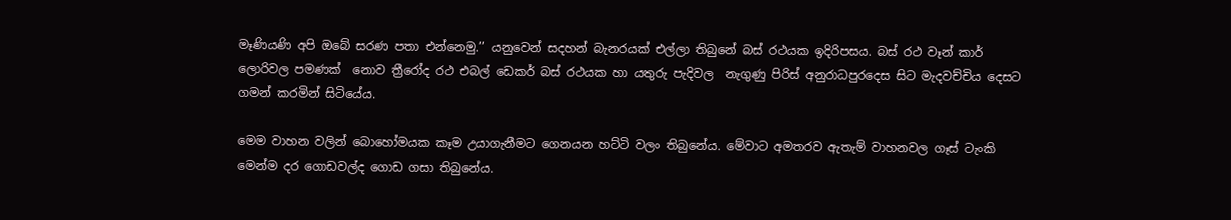මෑණියණි අපි ඔබේ සරණ පතා එන්නෙමු.’’ යනුවෙන් සදහන් බැනරයක් එල්ලා තිබුනේ බස් රථයක ඉදිරිපසය. බස් රථ වෑන් කාර් ලොරිවල පමණක්  නොව ත්‍රීරෝද රථ එබල් ඩෙකර් බස් රථයක හා යතුරු පැදිවල  නැගුණු පිරිස් අනුරාධපුරදෙස සිට මැදවච්චිය දෙසට ගමන් කරමින් සිටියේය.

මෙම වාහන වලින් බොහෝමයක කෑම උයාගැනීමට ගෙනයන හට්ටි වලං තිබුනේය. මේවාට අමතරව ඇතැම් වාහනවල ගෑස් ටැංකි මෙන්ම දර ගොඩවල්ද ගොඩ ගසා තිබුනේය.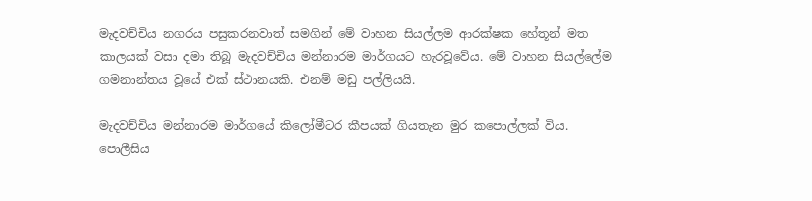මැදවච්චිය නගරය පසුකරනවාත් සමගින් මේ වාහන සියල්ලම ආරක්ෂක හේතූන් මත කාලයක් වසා දමා තිබූ මැදවච්චිය මන්නාරම මාර්ගයට හැරවූවේය. මේ වාහන සියල්ලේම ගමනාන්තය වූයේ එක් ස්ථානයකි. එනම් මඩු පල්ලියයි.

මැදවච්චිය මන්නාරම මාර්ගයේ කිලෝමීටර කීපයක් ගියතැන මුර කපොල්ලක් විය. පොලීසිය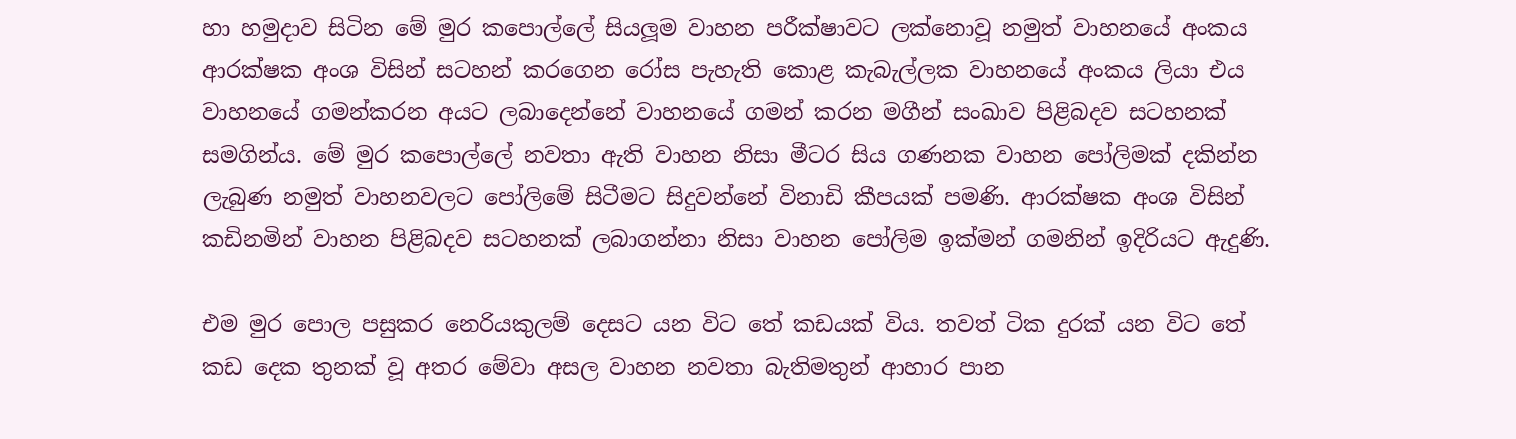හා හමුදාව සිටින මේ මුර කපොල්ලේ සියලූම වාහන පරීක්ෂාවට ලක්නොවූ නමුත් වාහනයේ අංකය ආරක්ෂක අංශ විසින් සටහන් කරගෙන රෝස පැහැති කොළ කැබැල්ලක වාහනයේ අංකය ලියා එය වාහනයේ ගමන්කරන අයට ලබාදෙන්නේ වාහනයේ ගමන් කරන මගීන් සංඛාව පිළිබදව සටහනක් සමගින්ය. මේ මුර කපොල්ලේ නවතා ඇති වාහන නිසා මීටර සිය ගණනක වාහන පෝලිමක් දකින්න ලැබුණ නමුත් වාහනවලට පෝලිමේ සිටීමට සිදුවන්නේ විනාඩි කීපයක් පමණි. ආරක්ෂක අංශ විසින් කඩිනමින් වාහන පිළිබදව සටහනක් ලබාගන්නා නිසා වාහන පෝලිම ඉක්මන් ගමනින් ඉදිරියට ඇදුණි.

එම මුර පොල පසුකර නෙරියකුලම් දෙසට යන විට තේ කඩයක් විය. තවත් ටික දුරක් යන විට තේ කඩ දෙක තුනක් වූ අතර මේවා අසල වාහන නවතා බැතිමතුන් ආහාර පාන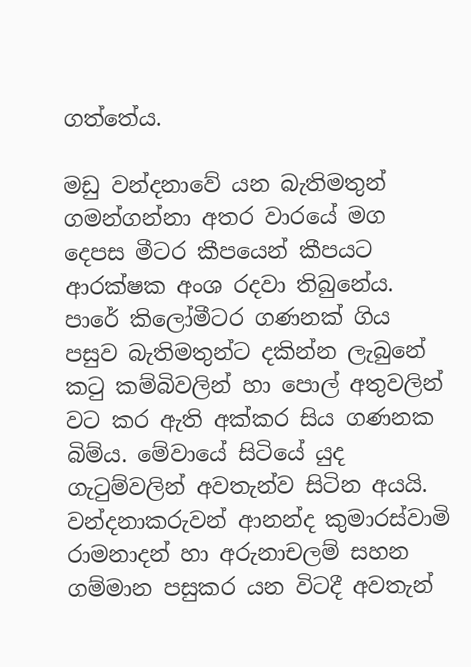ගත්තේය.

මඩු වන්දනාවේ යන බැතිමතුන් ගමන්ගන්නා අතර වාරයේ මග දෙපස මීටර කීපයෙන් කීපයට ආරක්ෂක අංශ රදවා තිබුනේය. පාරේ කිලෝමීටර ගණනක් ගිය පසුව බැතිමතුන්ට දකින්න ලැබුනේ කටු කම්බිවලින් හා පොල් අතුවලින් වට කර ඇති අක්කර සිය ගණනක බිම්ය. මේවායේ සිටියේ යුද ගැටුම්වලින් අවතැන්ව සිටින අයයි. වන්දනාකරුවන් ආනන්ද කුමාරස්වාමි රාමනාදන් හා අරුනාචලම් සහන ගම්මාන පසුකර යන විටදී අවතැන්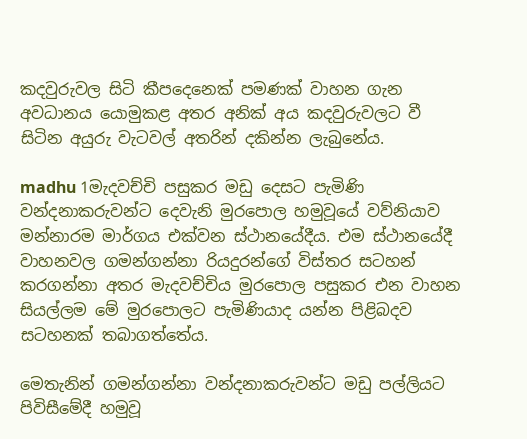කදවුරුවල සිටි කීපදෙනෙක් පමණක් වාහන ගැන අවධානය යොමුකළ අතර අනික් අය කදවුරුවලට වී සිටින අයුරු වැටවල් අතරින් දකින්න ලැබුනේය.

madhu 1මැදවච්චි පසුකර මඩු දෙසට පැමිණි වන්දනාකරුවන්ට දෙවැනි මුරපොල හමුවූයේ වව්නියාව මන්නාරම මාර්ගය එක්වන ස්ථානයේදීය. එම ස්ථානයේදී වාහනවල ගමන්ගන්නා රියදුරන්ගේ විස්තර සටහන් කරගන්නා අතර මැදවච්චිය මුරපොල පසුකර එන වාහන සියල්ලම මේ මුරපොලට පැමිණියාද යන්න පිළිබදව සටහනක් තබාගත්තේය.

මෙතැනින් ගමන්ගන්නා වන්දනාකරුවන්ට මඩු පල්ලියට පිවිසීමේදී හමුවූ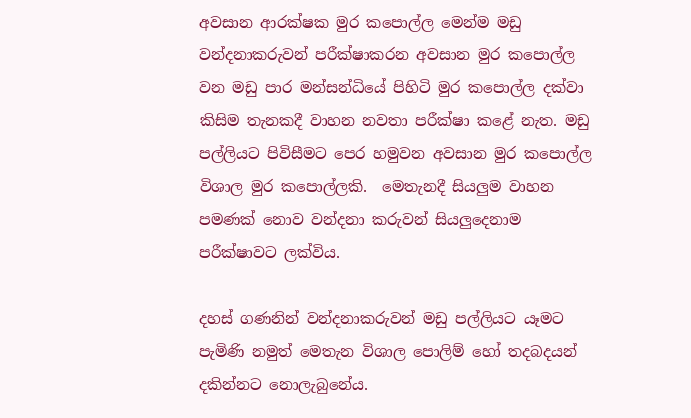අවසාන ආරක්ෂක මුර කපොල්ල මෙන්ම මඩු වන්දනාකරුවන් පරීක්ෂාකරන අවසාන මුර කපොල්ල වන මඩු පාර මන්සන්ධියේ පිහිටි මුර කපොල්ල දක්වා කිසිම තැනකදී වාහන නවතා පරීක්ෂා කළේ නැත. මඩු පල්ලියට පිවිසීමට පෙර හමුවන අවසාන මුර කපොල්ල විශාල මුර කපොල්ලකි.  මෙතැනදී සියලුම වාහන පමණක් නොව වන්දනා කරුවන් සියලුදෙනාම පරීක්ෂාවට ලක්විය.

දහස් ගණනින් වන්දනාකරුවන් මඩු පල්ලියට යෑමට පැමිණි නමුත් මෙතැන විශාල පොලිම් හෝ තදබදයන් දකින්නට නොලැබුනේය.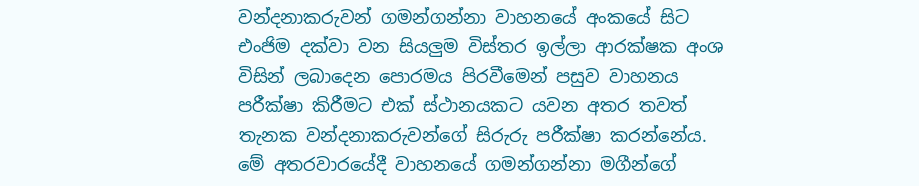වන්දනාකරුවන් ගමන්ගන්නා වාහනයේ අංකයේ සිට එංජිම දක්වා වන සියලුම විස්තර ඉල්ලා ආරක්ෂක අංශ විසින් ලබාදෙන පොරමය පිරවීමෙන් පසුව වාහනය පරීක්ෂා කිරීමට එක් ස්ථානයකට යවන අතර තවත් තැනක වන්දනාකරුවන්ගේ සිරුරු පරීක්ෂා කරන්නේය. මේ අතරවාරයේදී වාහනයේ ගමන්ගන්නා මගීන්ගේ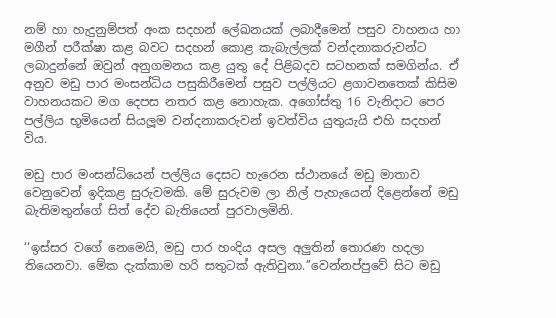නම් හා හැදුනුම්පත් අංක සදහන් ලේඛනයක් ලබාදීමෙන් පසුව වාහනය හා මගීන් පරීක්ෂා කළ බවට සදහන් කොළ කැබැල්ලක් වන්දනාකරුවන්ට ලබාදුන්නේ ඔවුන් අනුගමනය කළ යුතු දේ පිළිබදව සටහනක් සමගින්ය. ඒ අනුව මඩු පාර මංසන්ධිය පසුකිරීමෙන් පසුව පල්ලියට ළගාවනතෙක් කිසිම වාහනයකට මග දෙපස නතර කළ නොහැක. අගෝස්තු 16 වැනිදාට පෙර පල්ලිය භූමියෙන් සියලූම වන්දනාකරුවන් ඉවත්විය යුතුයැයි එහි සදහන් විය.

මඩු පාර මංසන්ධියෙන් පල්ලිය දෙසට හැරෙන ස්ථානයේ මඩු මාතාව වෙනුවෙන් ඉදිකළ සුරුවමකි. මේ සුරුවම ලා නිල් පැහැයෙන් දිළෙන්නේ මඩු බැතිමතුන්ගේ සිත් දේව බැතියෙන් පුරවාලමිනි.

‘‘ඉස්සර වගේ නෙමෙයි, මඩු පාර හංදිය අසල අලුතින් තොරණ හදලා තියෙනවා. මේක දැක්කාම හරි සතුටක් ඇතිවුනා.’’වෙන්නප්පුවේ සිට මඩු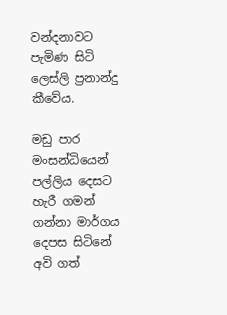වන්දනාවට පැමිණ සිටි ලෙස්ලි ප්‍රනාන්දු කීවේය.

මඩු පාර මංසන්ධියෙන් පල්ලිය දෙසට හැරී ගමන් ගන්නා මාර්ගය දෙපස සිටිනේ අවි ගත්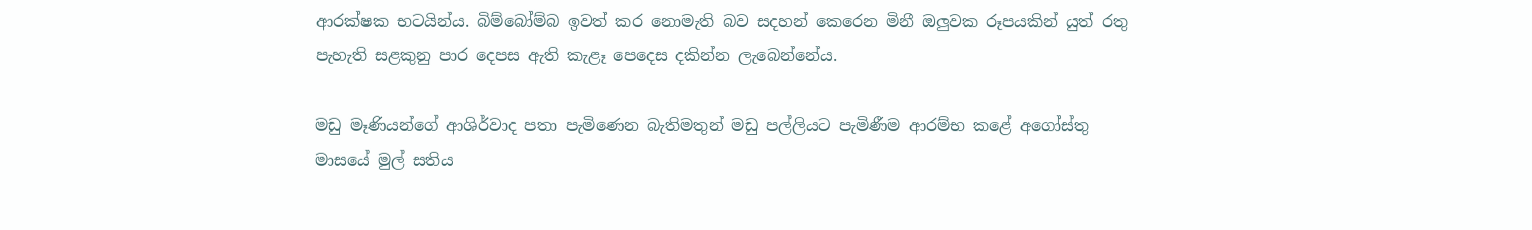ආරක්ෂක භටයින්ය. බිම්බෝම්බ ඉවත් කර නොමැති බව සදහන් කෙරෙන මිනී ඔලුවක රූපයකින් යුත් රතු පැහැති සළකුනු පාර දෙපස ඇති කැළෑ පෙදෙස දකින්න ලැබෙන්නේය.

මඩු මෑණියන්ගේ ආශිර්වාද පතා පැමිණෙන බැතිමතුන් මඩු පල්ලියට පැමිණීම ආරම්භ කළේ අගෝස්තු මාසයේ මුල් සතිය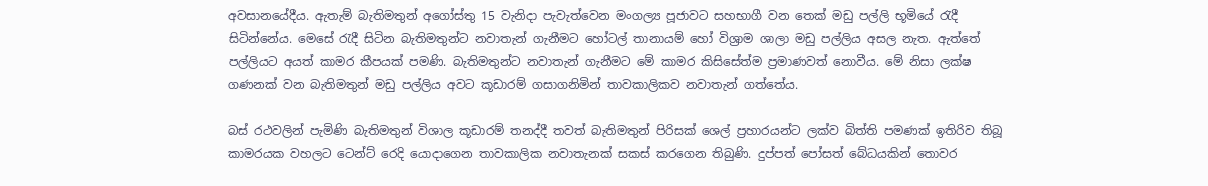අවසානයේදීය. ඇතැම් බැතිමතුන් අගෝස්තු 15 වැනිදා පැවැත්වෙන මංගල්‍ය පූජාවට සහභාගී වන තෙක් මඩු පල්ලි භූමියේ රැදී සිටින්නේය. මෙසේ රැදී සිටින බැතිමතුන්ට නවාතැන් ගැනීමට හෝටල් තානායම් හෝ විශ්‍රාම ශාලා මඩු පල්ලිය අසල නැත. ඇත්තේ පල්ලියට අයත් කාමර කීපයක් පමණි. බැතිමතුන්ට නවාතැන් ගැනීමට මේ කාමර කිසිසේත්ම ප්‍රමාණවත් නොවීය. මේ නිසා ලක්ෂ ගණනක් වන බැතිමතුන් මඩු පල්ලිය අවට කූඩාරම් ගසාගනිමින් තාවකාලිකව නවාතැන් ගත්තේය.

බස් රථවලින් පැමිණි බැතිමතුන් විශාල කූඩාරම් තනද්දී තවත් බැතිමතුන් පිරිසක් ශෙල් ප්‍රහාරයන්ට ලක්ව බිත්ති පමණක් ඉතිරිව තිබූ කාමරයක වහලට ටෙන්ට් රෙදි යොදාගෙන තාවකාලික නවාතැනක් සකස් කරගෙන තිබුණි. දුප්පත් පෝසත් බේධයකින් තොවර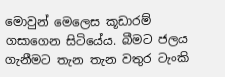මොවුන් මෙලෙස කූඩාරම් ගසාගෙන සිටියේය. බීමට ජලය ගැනීමට තැන තැන වතුර ටැංකි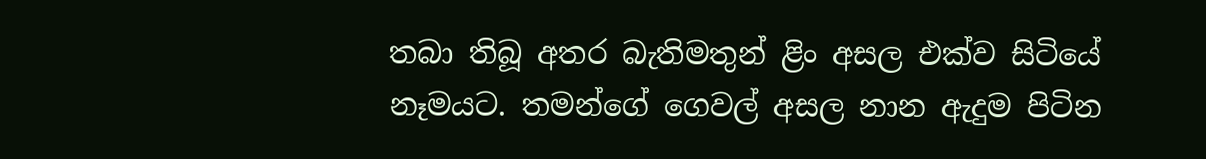තබා තිබූ අතර බැතිමතුන් ළිං අසල එක්ව සිටියේ නෑමයට. තමන්ගේ ගෙවල් අසල නාන ඇදුම පිටින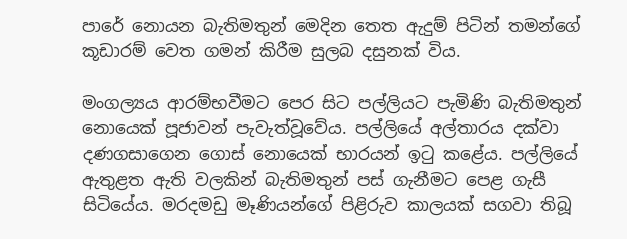පාරේ නොයන බැතිමතුන් මෙදින තෙත ඇදුම් පිටින් තමන්ගේ කූඩාරම් වෙත ගමන් කිරීම සුලබ දසුනක් විය.

මංගල්‍යය ආරම්භවීමට පෙර සිට පල්ලියට පැමිණි බැතිමතුන් නොයෙක් පූජාවන් පැවැත්වූවේය. පල්ලියේ අල්තාරය දක්වා දණගසාගෙන ගොස් නොයෙක් භාරයන් ඉටු කළේය. පල්ලියේ ඇතුළත ඇති වලකින් බැතිමතුන් පස් ගැනීමට පෙළ ගැසී සිටියේය. මරදමඩු මෑණියන්ගේ පිළිරුව කාලයක් සගවා තිබූ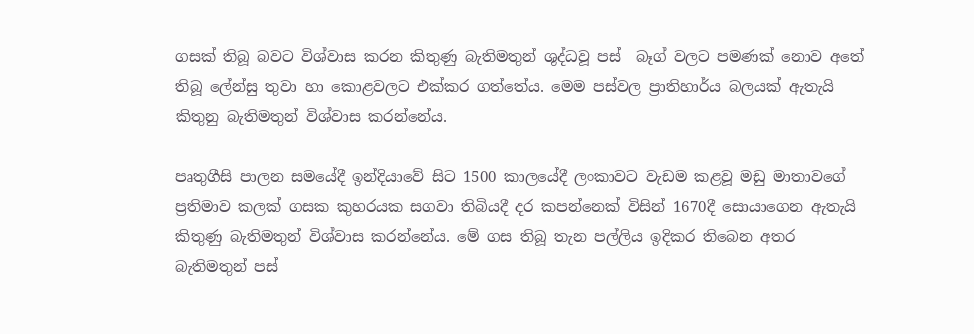ගසක් තිබූ බවට විශ්වාස කරන කිතුණු බැතිමතුන් ශුද්ධවූ පස්  බෑග් වලට පමණක් නොව අතේ තිබූ ලේන්සු තුවා හා කොළවලට එක්කර ගත්තේය. මෙම පස්වල ප්‍රාතිහාර්ය බලයක් ඇතැයි කිතුනු බැතිමතුන් විශ්වාස කරන්නේය.

පෘතුගීසි පාලන සමයේදී ඉන්දියාවේ සිට 1500 කාලයේදී ලංකාවට වැඩම කළවූ මඩු මාතාවගේ ප්‍රතිමාව කලක් ගසක කුහරයක සගවා තිබියදී දර කපන්නෙක් විසින් 1670දී සොයාගෙන ඇතැයි කිතුණු බැතිමතුන් විශ්වාස කරන්නේය. මේ ගස තිබූ තැන පල්ලිය ඉදිකර තිබෙන අතර බැතිමතුන් පස්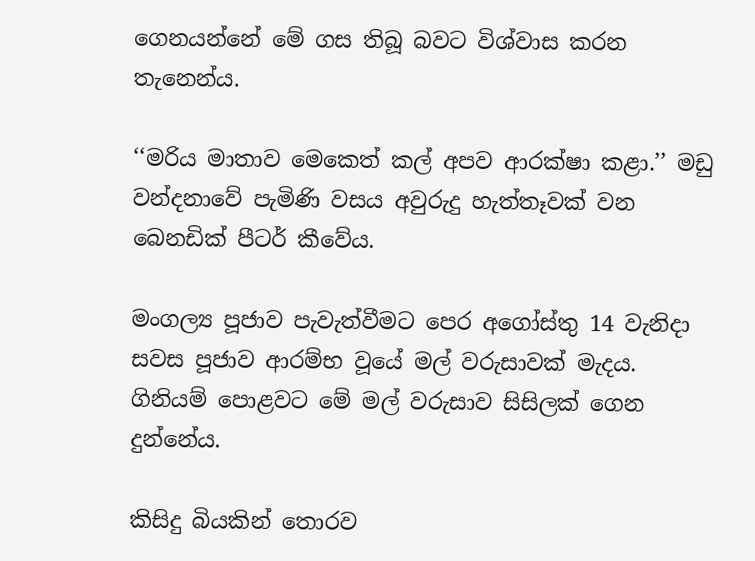ගෙනයන්නේ මේ ගස තිබූ බවට විශ්වාස කරන තැනෙන්ය.

‘‘මරිය මාතාව මෙකෙත් කල් අපව ආරක්ෂා කළා.’’ මඩු වන්දනාවේ පැමිණි වසය අවුරුදු හැත්තෑවක් වන බෙනඩික් පීටර් කීවේය.

මංගල්‍ය පූජාව පැවැත්වීමට පෙර අගෝස්තු 14 වැනිදා සවස පූජාව ආරම්භ වූයේ මල් වරුසාවක් මැදය. ගිනියම් පොළවට මේ මල් වරුසාව සිසිලක් ගෙන දුන්නේය.

කිසිදු බියකින් තොරව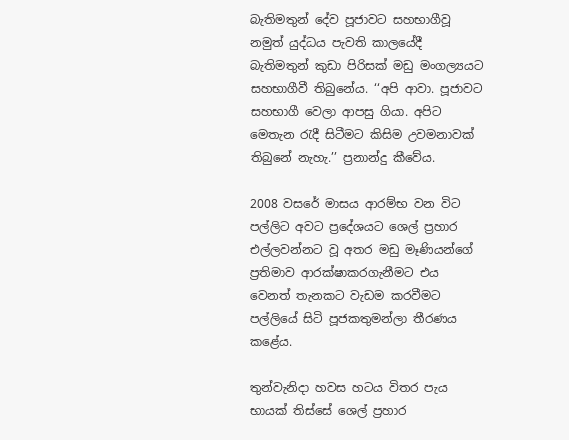බැතිමතුන් දේව පූජාවට සහභාගීවූ නමුත් යුද්ධය පැවති කාලයේදී බැතිමතුන් කුඩා පිරිසක් මඩු මංගල්‍යයට සහභාගීවී තිබුනේය. ‘‘අපි ආවා. පූජාවට සහභාගී වෙලා ආපසු ගියා. අපිට මෙතැන රැදී සිටීමට කිසිම උවමනාවක් තිබුනේ නැහැ.’’ ප්‍රනාන්දු කීවේය.

2008 වසරේ මාසය ආරම්භ වන විට පල්ලිට අවට ප්‍රදේශයට ශෙල් ප්‍රහාර එල්ලවන්නට වූ අතර මඩු මෑණියන්ගේ ප්‍රතිමාව ආරක්ෂාකරගැනීමට එය වෙනත් තැනකට වැඩම කරවීමට පල්ලියේ සිටි පූජකතුමන්ලා තීරණය කළේය.

තුන්වැනිදා හවස හටය විතර පැය භායක් තිස්සේ ශෙල් ප්‍රහාර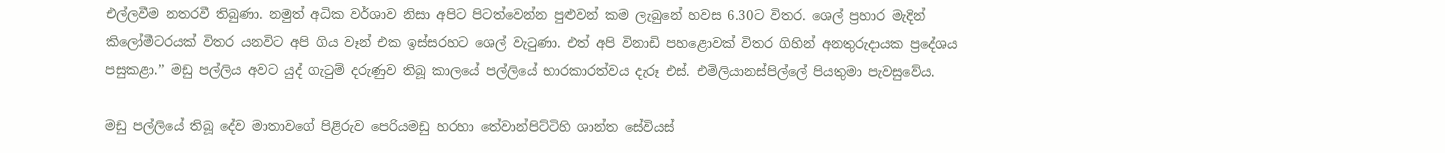එල්ලවීම නතරවී තිබුණා. නමුත් අධික වර්ශාව නිසා අපිට පිටත්වෙන්න පුළුවන් කම ලැබුනේ හවස 6.30ට විතර. ශෙල් ප්‍රහාර මැදින් කිලෝමීටරයක් විතර යනවිට අපි ගිය වෑන් එක ඉස්සරහට ශෙල් වැටුණා. එත් අපි විනාඩි පහළොවක් විතර ගිහින් අනතුරුදායක ප්‍රදේශය පසුකළා.’’ මඩු පල්ලිය අවට යුද් ගැටුම් දරුණුව තිබූ කාලයේ පල්ලියේ භාරකාරත්වය දැරූ එස්. එමිලියානස්පිල්ලේ පියතුමා පැවසුවේය.

මඩු පල්ලියේ තිබූ දේව මාතාවගේ පිළිරුව පෙරියමඩු හරහා තේවාන්පිට්ටිහි ශාන්ත සේවියස්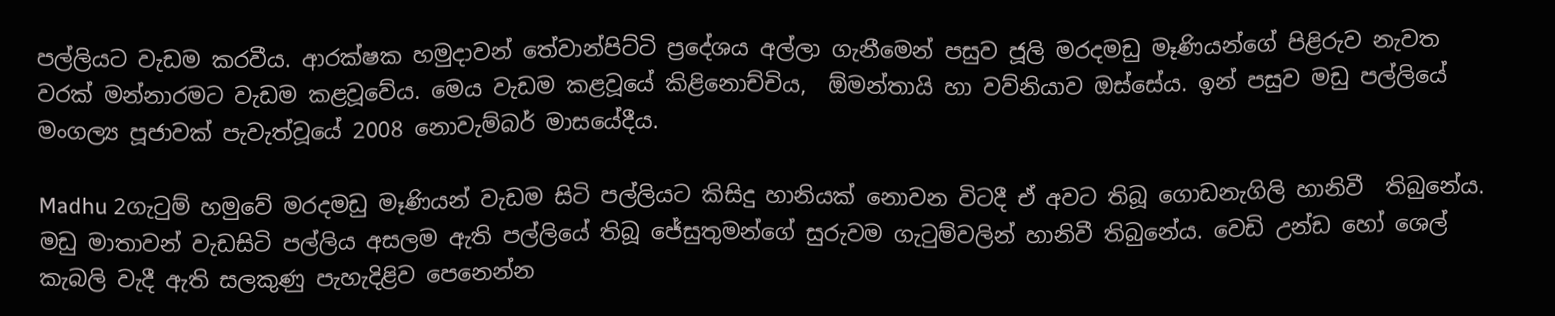පල්ලියට වැඩම කරවීය. ආරක්ෂක හමුදාවන් තේවාන්පිට්ටි ප්‍රදේශය අල්ලා ගැනීමෙන් පසුව ජූලි මරදමඩු මෑණියන්ගේ පිළිරුව නැවත වරක් මන්නාරමට වැඩම කළවූවේය. මෙය වැඩම කළවූයේ කිළිනොච්චිය,  ඕමන්තායි හා වව්නියාව ඔස්සේය. ඉන් පසුව මඩු පල්ලියේ මංගල්‍ය පූජාවක් පැවැත්වූයේ 2008 නොවැම්බර් මාසයේදීය.

Madhu 2ගැටුම් හමුවේ මරදමඩු මෑණියන් වැඩම සිටි පල්ලියට කිසිදු හානියක් නොවන විටදී ඒ අවට තිබූ ගොඩනැගිලි හානිවී  තිබුනේය.  මඩු මාතාවන් වැඩසිටි පල්ලිය අසලම ඇති පල්ලියේ තිබූ ජේසුතුමන්ගේ සුරුවම ගැටුම්වලින් හානිවී තිබුනේය. වෙඩි උන්ඩ හෝ ශෙල් කැබලි වැදී ඇති සලකුණු පැහැදිළිව පෙනෙන්න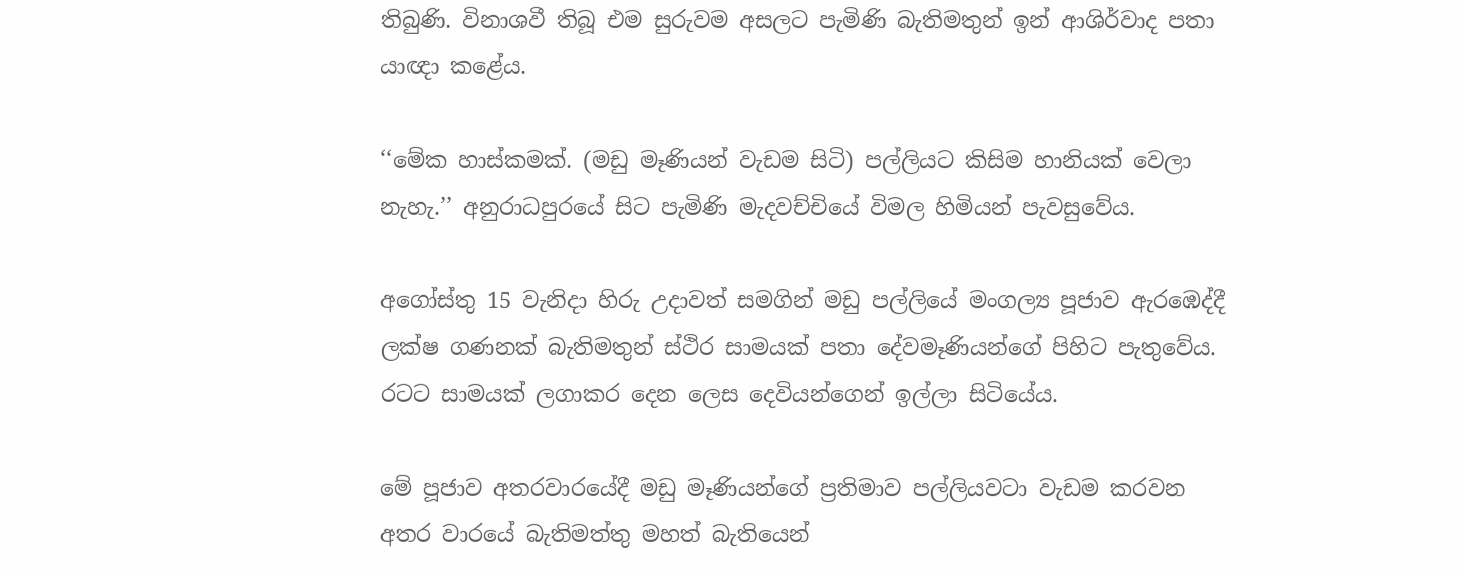තිබුණි. විනාශවී තිබූ එම සුරුවම අසලට පැමිණි බැතිමතුන් ඉන් ආශිර්වාද පතා යාඥා කළේය.

‘‘මේක හාස්කමක්. (මඩු මෑණියන් වැඩම සිටි) පල්ලියට කිසිම හානියක් වෙලා නැහැ.’’ අනුරාධපුරයේ සිට පැමිණි මැදවච්චියේ විමල හිමියන් පැවසුවේය.

අගෝස්තු 15 වැනිදා හිරු උදාවත් සමගින් මඩු පල්ලියේ මංගල්‍ය පූජාව ඇරඹෙද්දී ලක්ෂ ගණනක් බැතිමතුන් ස්ථිර සාමයක් පතා දේවමෑණියන්ගේ පිහිට පැතුවේය. රටට සාමයක් ලගාකර දෙන ලෙස දෙවියන්ගෙන් ඉල්ලා සිටියේය.

මේ පූජාව අතරවාරයේදී මඩු මෑණියන්ගේ ප්‍රතිමාව පල්ලියවටා වැඩම කරවන අතර වාරයේ බැතිමත්තු මහත් බැතියෙන්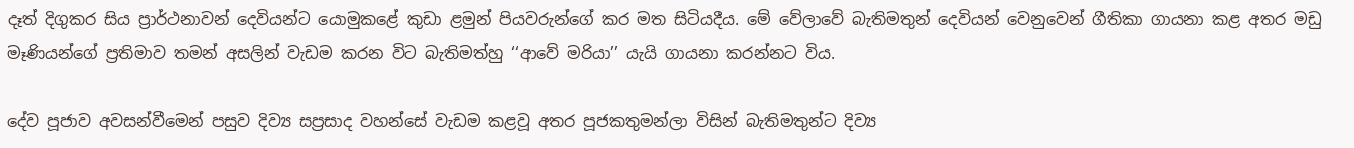දෑත් දිගුකර සිය ප්‍රාර්ථනාවන් දෙවියන්ට යොමුකළේ කුඩා ළමුන් පියවරුන්ගේ කර මත සිටියදීය. මේ වේලාවේ බැතිමතුන් දෙවියන් වෙනුවෙන් ගීතිකා ගායනා කළ අතර මඩු මෑණියන්ගේ ප්‍රතිමාව තමන් අසලින් වැඩම කරන විට බැතිමත්හු ‘‘ආවේ මරියා’’ යැයි ගායනා කරන්නට විය.

දේව පූජාව අවසන්වීමෙන් පසුව දිව්‍ය සප්‍රසාද වහන්සේ වැඩම කළවූ අතර පූජකතුමන්ලා විසින් බැතිමතුන්ට දිව්‍ය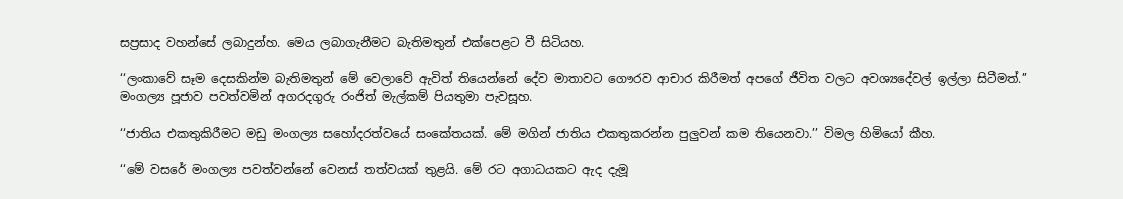සප්‍රසාද වහන්සේ ලබාදුන්හ. මෙය ලබාගැනීමට බැතිමතුන් එක්පෙළට වී සිටියහ.

‘‘ලංකාවේ සෑම දෙසකින්ම බැතිමතුන් මේ වෙලාවේ ඇවිත් තියෙන්නේ දේව මාතාවට ගෞරව ආචාර කිරීමත් අපගේ ජීවිත වලට අවශ්‍යදේවල් ඉල්ලා සිටීමත්.’’ මංගල්‍ය පූජාව පවත්වමින් අගරදගුරු රංජිත් මැල්කම් පියතුමා පැවසූහ.

‘‘ජාතිය එකතුකිරීමට මඩු මංගල්‍ය සහෝදරත්වයේ සංකේතයක්. මේ මගින් ජාතිය එකතුකරන්න පුලුවන් කම තියෙනවා.’’ විමල හිමියෝ කීහ.

‘‘මේ වසරේ මංගල්‍ය පවත්වන්නේ වෙනස් තත්වයක් තුළයි. මේ රට අගාධයකට ඇද දැමූ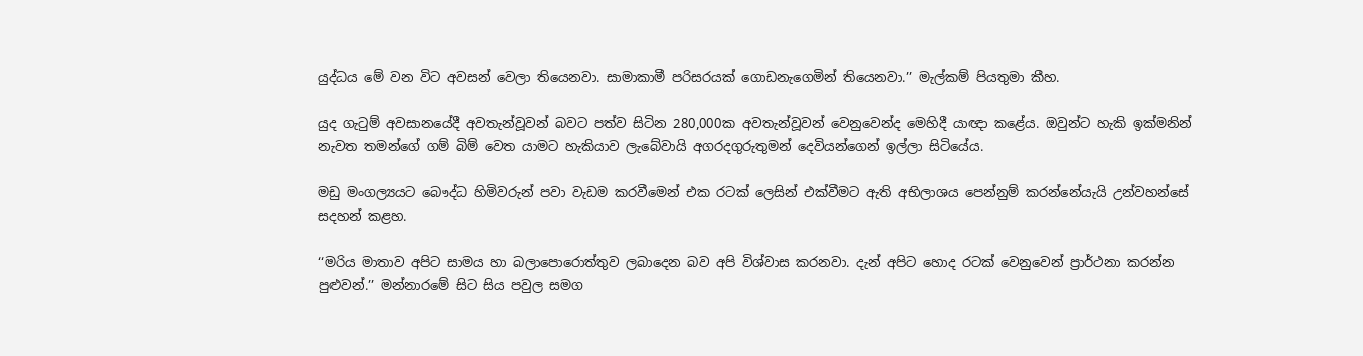යුද්ධය මේ වන විට අවසන් වෙලා තියෙනවා. සාමාකාමී පරිසරයක් ගොඩනැගෙමින් තියෙනවා.’’ මැල්කම් පියතුමා කීහ.

යුද ගැටුම් අවසානයේදී අවතැන්වූවන් බවට පත්ව සිටින 280,000ක අවතැන්වූවන් වෙනුවෙන්ද මෙහිදී යාඥා කළේය. ඔවුන්ට හැකි ඉක්මනින් නැවත තමන්ගේ ගම් බිම් වෙත යාමට හැකියාව ලැබේවායි අගරදගුරුතුමන් දෙවියන්ගෙන් ඉල්ලා සිටියේය.

මඩු මංගල්‍යයට බෞද්ධ හිමිවරුන් පවා වැඩම කරවීමෙන් එක රටක් ලෙසින් එක්වීමට ඇති අභිලාශය පෙන්නුම් කරන්නේයැයි උන්වහන්සේ සදහන් කළහ.

‘‘මරිය මාතාව අපිට සාමය හා බලාපොරොත්තුව ලබාදෙන බව අපි විශ්වාස කරනවා. දැන් අපිට හොද රටක් වෙනුවෙන් ප්‍රාර්ථනා කරන්න පුළුවන්.’’ මන්නාරමේ සිට සිය පවුල සමග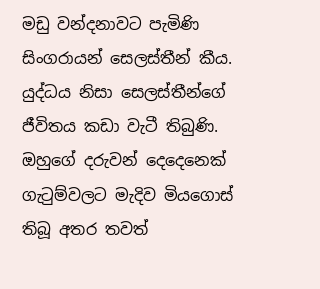මඩු වන්දනාවට පැමිණි සිංගරායන් සෙලස්තීන් කීය. යුද්ධය නිසා සෙලස්තීන්ගේ ජීවිතය කඩා වැටී තිබුණි. ඔහුගේ දරුවන් දෙදෙනෙක් ගැටුම්වලට මැදිව මියගොස් තිබූ අතර තවත්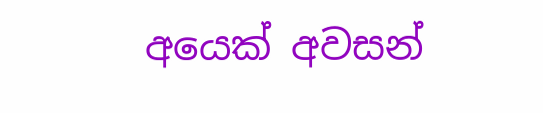අයෙක් අවසන්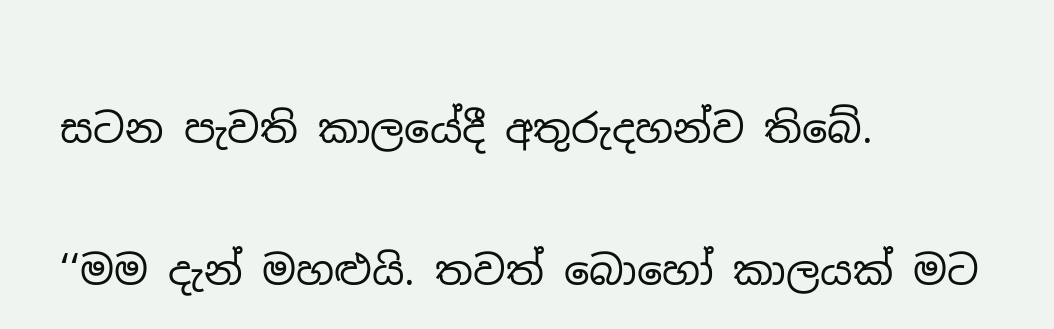සටන පැවති කාලයේදී අතුරුදහන්ව තිබේ.

‘‘මම දැන් මහළුයි. තවත් බොහෝ කාලයක් මට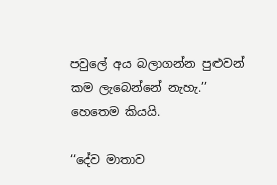පවුලේ අය බලාගන්න පුළුවන් කම ලැබෙන්නේ නැහැ.’’ හෙතෙම කියයි.

‘‘දේව මාතාව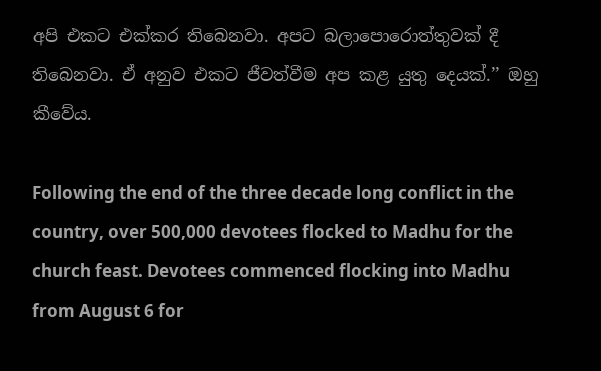අපි එකට එක්කර තිබෙනවා. අපට බලාපොරොත්තුවක් දී තිබෙනවා. ඒ අනුව එකට ජීවත්වීම අප කළ යුතු දෙයක්.’’ ඔහු කීවේය.

Following the end of the three decade long conflict in the country, over 500,000 devotees flocked to Madhu for the church feast. Devotees commenced flocking into Madhu from August 6 for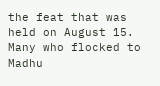the feat that was held on August 15. Many who flocked to Madhu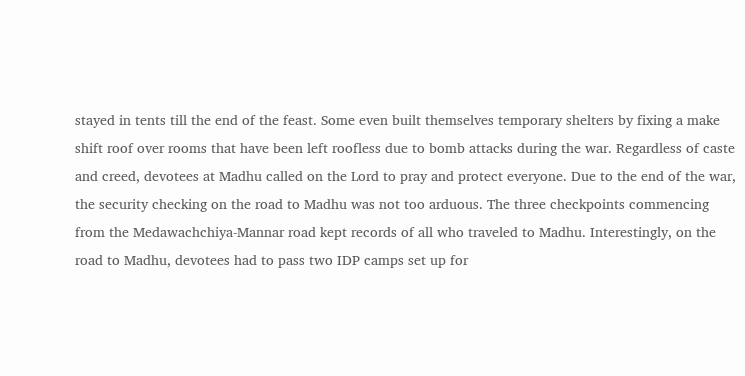stayed in tents till the end of the feast. Some even built themselves temporary shelters by fixing a make shift roof over rooms that have been left roofless due to bomb attacks during the war. Regardless of caste and creed, devotees at Madhu called on the Lord to pray and protect everyone. Due to the end of the war, the security checking on the road to Madhu was not too arduous. The three checkpoints commencing from the Medawachchiya-Mannar road kept records of all who traveled to Madhu. Interestingly, on the road to Madhu, devotees had to pass two IDP camps set up for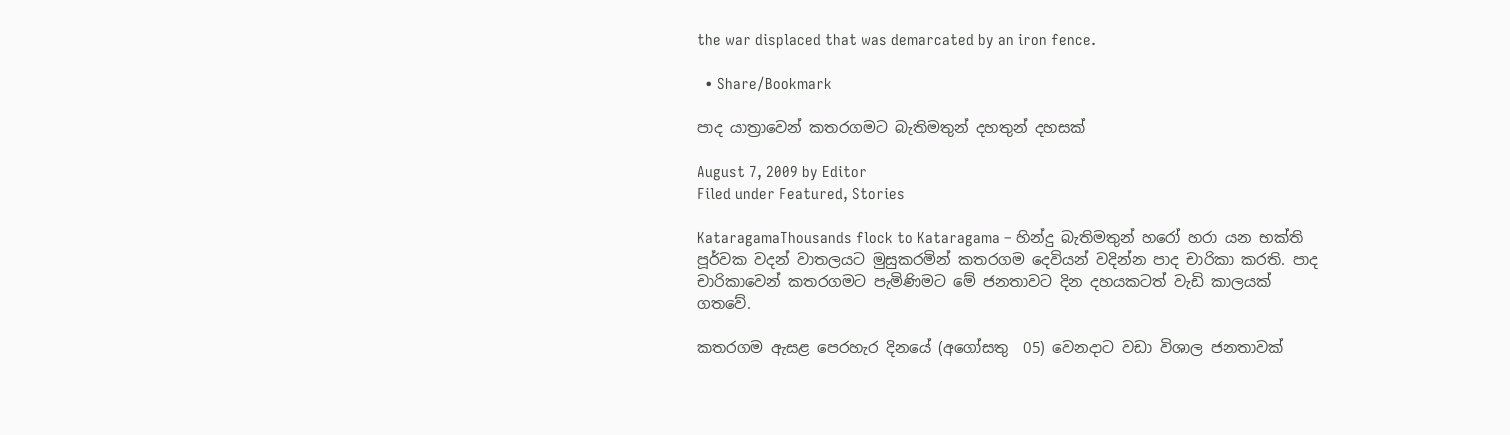the war displaced that was demarcated by an iron fence.

  • Share/Bookmark

පාද යාත්‍රාවෙන් කතරගමට බැතිමතුන් දහතුන් දහසක්

August 7, 2009 by Editor
Filed under Featured, Stories

KataragamaThousands flock to Kataragama – හින්දු බැතිමතුන් හරෝ හරා යන භක්ති පූර්වක වදන් වාතලයට මුසුකරමින් කතරගම දෙවියන් වදින්න පාද චාරිකා කරති. පාද චාරිකාවෙන් කතරගමට පැමිණිමට මේ ජනතාවට දින දහයකටත් වැඩි කාලයක් ගතවේ.

කතරගම ඇසළ පෙරහැර දිනයේ (අගෝසතු  05) වෙනදාට වඩා විශාල ජනතාවක්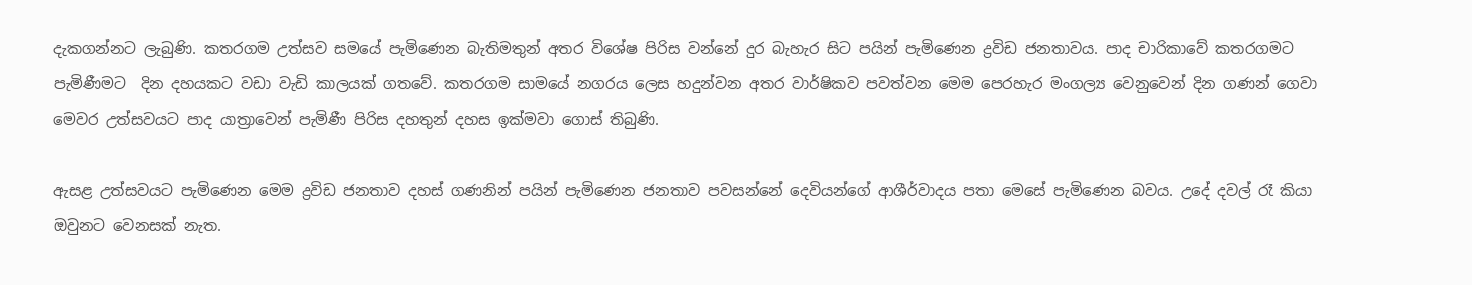දැකගන්නට ලැබුණි. කතරගම උත්සව සමයේ පැමිණෙන බැතිමතුන් අතර විශේෂ පිරිස වන්නේ දුර බැහැර සිට පයින් පැමිණෙන ද්‍රවිඩ ජනතාවය. පාද චාරිකාවේ කතරගමට පැමිණීමට  දින දහයකට වඩා වැඩි කාලයක් ගතවේ. කතරගම සාමයේ නගරය ලෙස හදුන්වන අතර වාර්ෂිකව පවත්වන මෙම පෙරහැර මංගල්‍ය වෙනුවෙන් දින ගණන් ගෙවා මෙවර උත්සවයට පාද යාත්‍රාවෙන් පැමිණී පිරිස දහතුන් දහස ඉක්මවා ගොස් තිබුණි.

ඇසළ උත්සවයට පැමිණෙන මෙම ද්‍රවිඩ ජනතාව දහස් ගණනින් පයින් පැමිණෙන ජනතාව පවසන්නේ දෙවියන්ගේ ආශීර්වාදය පතා මෙසේ පැමිණෙන බවය. උදේ දවල් රෑ කියා ඔවුනට වෙනසක් නැත.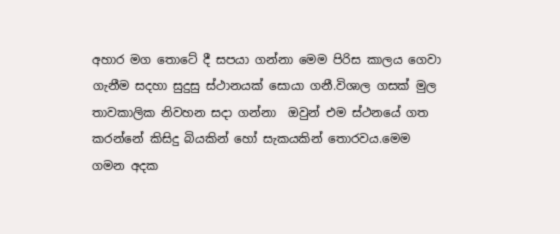අහාර මග තොටේ දී සපයා ගන්නා මෙම පිරිස කාලය ගෙවා ගැනීම සදහා සුදුසු ස්ථානයක් සොයා ගනී.විශාල ගසක් මුල තාවකාලික නිවහන සදා ගන්නා  ඔවුන් එම ස්ථනයේ ගත කරන්නේ කිසිදු බියකින් හෝ සැකයකින් තොරවය.මෙම ගමන අදක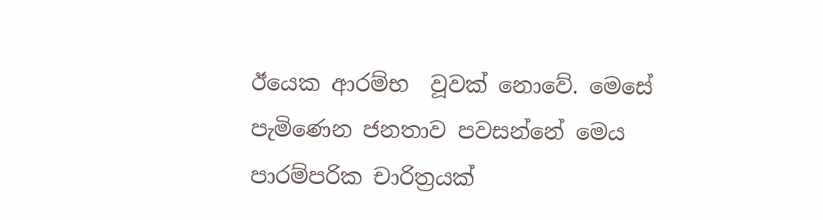ඊයෙක ආරම්භ  වූවක් නොවේ. මෙසේ පැමිණෙන ජනතාව පවසන්නේ මෙය පාරම්පරික චාරිත්‍රයක්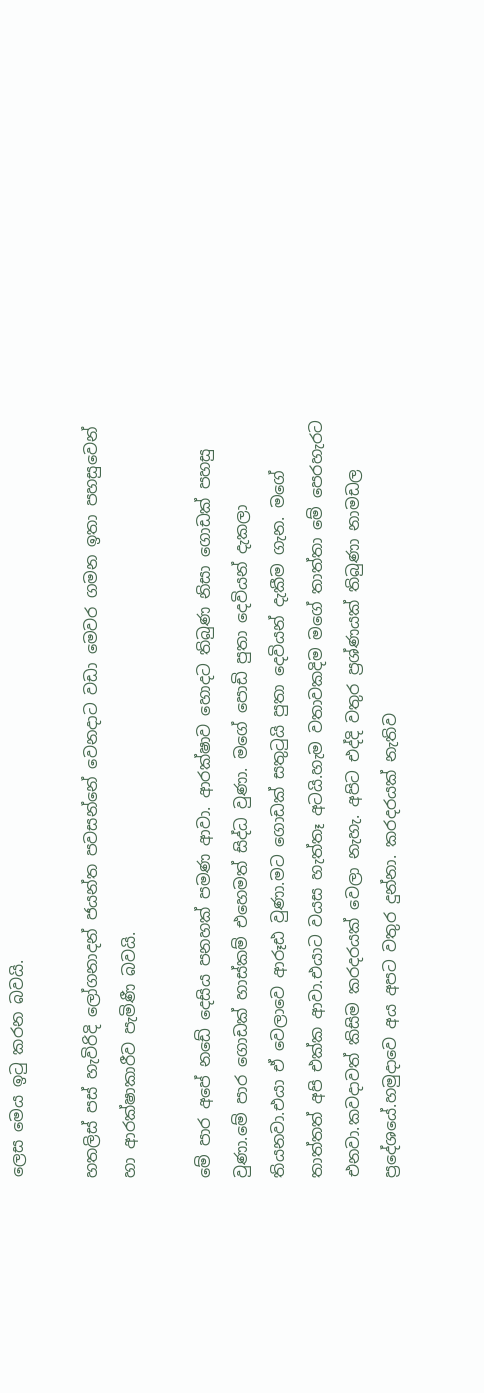ලෙස මෙය ඉටු කරන බවයි.

හතලිස් පස් හැවිරිදි ලෝගනාදන් ජයන්ත පවසන්නේ වෙනදාට වඩා මෙවර ගමන ඉතා පහසුවෙන් හා ආරක්ෂාකාරීව පැමිණී බවයි.

මේ පාර අපේ නඩේ දෙසිය පනහක් පමණ ආවා. ආරක්ෂාව හොදට තිබුණ නිසා ගොඩක් පහසු වුණා.මේ පාර ගොඩක් හාස්කම් එහෙමත් සිද්ධ වුණා. මගේ පොඩි පුතා දෙවියන් දැකලා තියනවා.එයා ඒ වෙලාවෙ ආරූඪ වුණා.මට ගොඩක් සතුටුයි පුතා දෙවියන් දැකීම ගැන. මගේ තාත්තත් අපි එක්ක ආවා.එයාට වයස හැත්තෑ අටයි.හැම වතාවකදිම මගේ තාත්තා මේ පෙරහැරට එනවා.කවදාවත් කිසිම කරදරයක් වෙලා නැහැ. අපිට එද්දි වතුර ප්‍රශ්ණයක් තිබුණා නාමඩල ප්‍රදේශයේ.හමුදාවෙ අය අපට වතුර දුන්නා. කරදරයක් නැතිව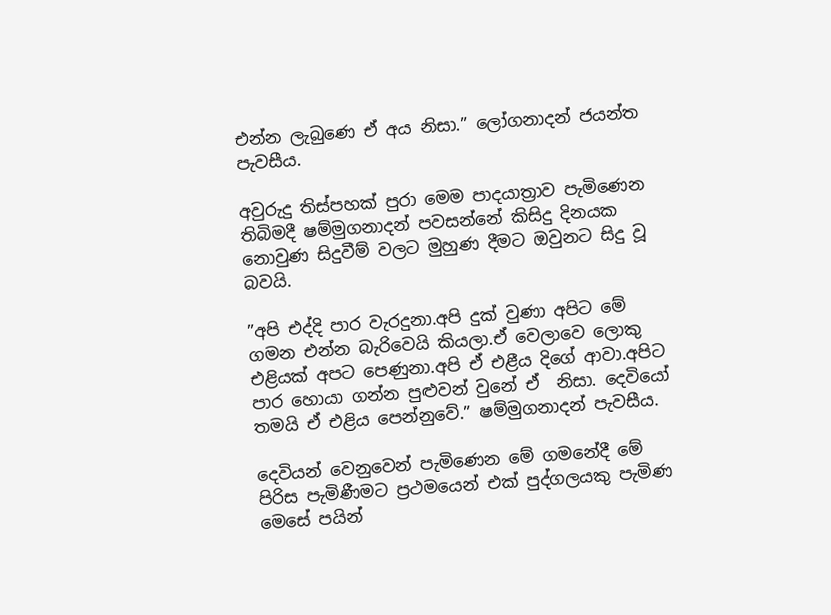එන්න ලැබුණෙ ඒ අය නිසා.” ලෝගනාදන් ජයන්ත පැවසීය.

අවුරුදු තිස්පහක් පුරා මෙම පාදයාත්‍රාව පැමිණෙන තිබිමදී ෂම්මුගනාදන් පවසන්නේ කිසිදු දිනයක නොවුණ සිදුවීම් වලට මුහුණ දීමට ඔවුනට සිදු වූ බවයි.

”අපි එද්දි පාර වැරදුනා.අපි දුක් වුණා අපිට මේ ගමන එන්න බැරිවෙයි කියලා.ඒ වෙලාවෙ ලොකු එළියක් අපට පෙණුනා.අපි ඒ එළීය දිගේ ආවා.අපිට පාර හොයා ගන්න පුළුවන් වුනේ ඒ  නිසා. දෙවියෝ තමයි ඒ එළිය පෙන්නුවේ.” ෂම්මුගනාදන් පැවසීය.

දෙවියන් වෙනුවෙන් පැමිණෙන මේ ගමනේදී මේ පිරිස පැමිණීමට ප්‍රථමයෙන් එක් පුද්ගලයකු පැමිණ මෙසේ පයින්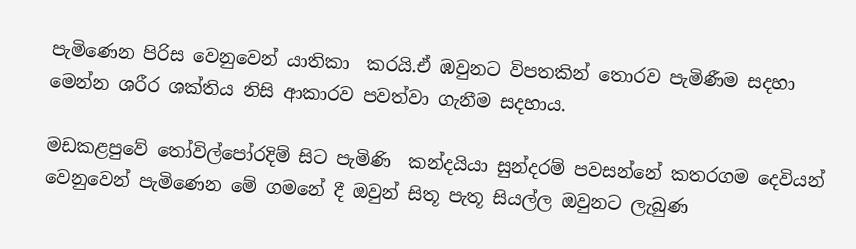පැමිණෙන පිරිස වෙනුවෙන් යාතිකා  කරයි.ඒ ඹවුනට විපතකින් තොරව පැමිණීම සදහා මෙන්න ශරීර ශක්තිය නිසි ආකාරව පවත්වා ගැනීම සදහාය.

මඩකළපුවේ තෝවිල්පෝරදිම් සිට පැමිණි  කන්දයියා සුන්දරම් පවසන්නේ කතරගම දෙවියන් වෙනුවෙන් පැමිණෙන මේ ගමනේ දී ඔවුන් සිතූ පැතූ සියල්ල ඔවුනට ලැබුණ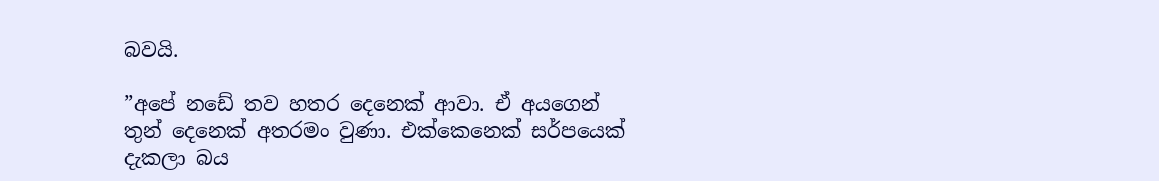බවයි.

”අපේ නඩේ තව හතර දෙනෙක් ආවා. ඒ අයගෙන් තුන් දෙනෙක් අතරමං වුණා. එක්කෙනෙක් සර්පයෙක් දැකලා බය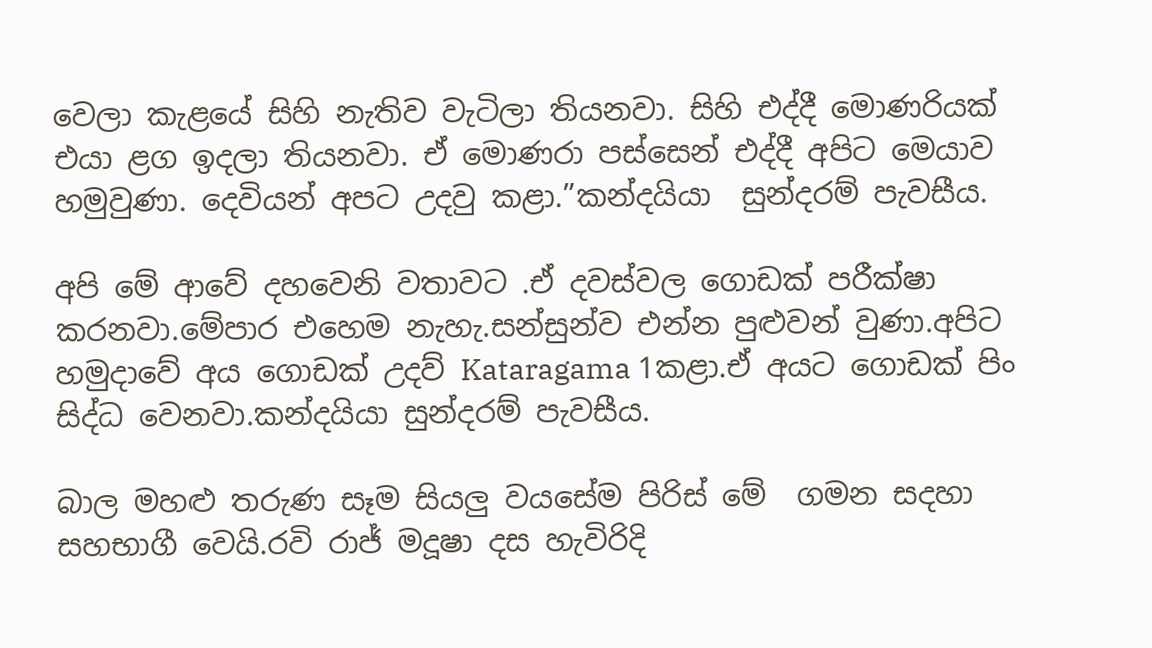වෙලා කැළයේ සිහි නැතිව වැටිලා තියනවා. සිහි එද්දී මොණරියක් එයා ළග ඉදලා තියනවා. ඒ මොණරා පස්සෙන් එද්දී අපිට මෙයාව හමුවුණා. දෙවියන් අපට උදවු කළා.”කන්දයියා  සුන්දරම් පැවසීය.

අපි මේ ආවේ දහවෙනි වතාවට .ඒ දවස්වල ගොඩක් පරීක්ෂා කරනවා.මේපාර එහෙම නැහැ.සන්සුන්ව එන්න පුළුවන් වුණා.අපිට හමුදාවේ අය ගොඩක් උදව් Kataragama 1කළා.ඒ අයට ගොඩක් පිං සිද්ධ වෙනවා.කන්දයියා සුන්දරම් පැවසීය.

බාල මහළු තරුණ සෑම සියලු වයසේම පිරිස් මේ  ගමන සදහා සහභාගී වෙයි.රවි රාජ් මදූෂා දස හැවිරිදි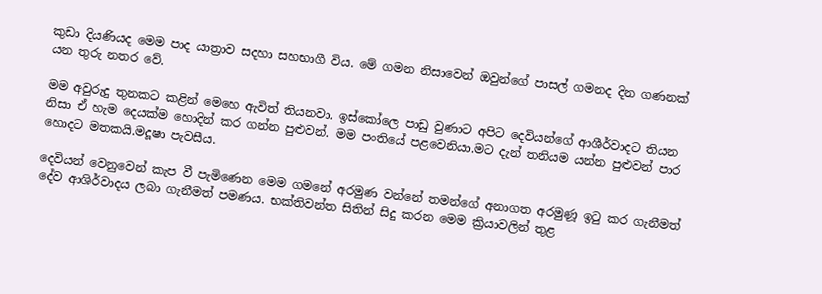කුඩා දියණියද මෙම පාද යාත්‍රාව සදහා සහභාගී විය. මේ ගමන නිසාවෙන් ඔවුන්ගේ පාසල් ගමනද දින ගණනක් යන තුරු නතර වේ.

මම අවුරුදු තුනකට කළින් මෙහෙ ඇවිත් තියනවා. ඉස්කෝලෙ පාඩු වුණාට අපිට දෙවියන්ගේ ආශීර්වාදට තියන නිසා ඒ හැම දෙයක්ම හොදින් කර ගන්න පුළුවන්. මම පංතියේ පළවෙනියා.මට දැන් තනියම යන්න පුළුවන් පාර හොදට මතකයි.මදූෂා පැවසීය.

දෙවියන් වෙනුවෙන් කැප වී පැමිණෙන මෙම ගමනේ අරමුණ වන්නේ තමන්ගේ අනාගත අරමුණූ ඉටු කර ගැනීමත් දේව ආශිර්වාදය ලබා ගැනීමත් පමණය. භක්තිවන්ත සිතින් සිදු කරන මෙම ක්‍රියාවලින් තුළ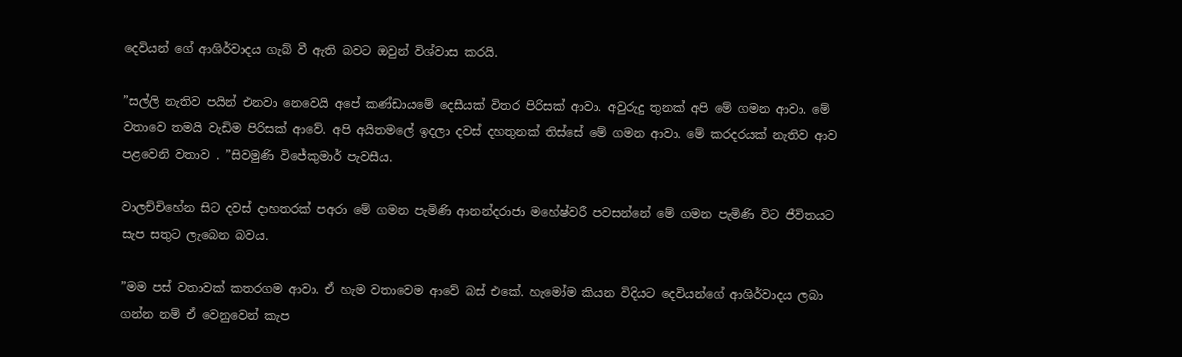දෙවියන් ගේ ආශිර්වාදය ගැබ් වී ඇති බවට ඔවුන් විශ්වාස කරයි.

”සල්ලි නැතිව පයින් එනවා නෙවෙයි අපේ කණ්ඩායමේ දෙසීයක් විතර පිරිසක් ආවා. අවුරුදු තුනක් අපි මේ ගමන ආවා. මේ වතාවෙ තමයි වැඩිම පිරිසක් ආවේ. අපි අයිතමලේ ඉදලා දවස් දහතුනක් තිස්සේ මේ ගමන ආවා. මේ කරදරයක් නැතිව ආව පළවෙනි වතාව . ”සිවමුණි විජේකුමාර් පැවසීය.

වාලච්චිහේන සිට දවස් දාහතරක් පඅරා මේ ගමන පැමිණි ආනන්දරාජා මහේෂ්වරී පවසන්නේ මේ ගමන පැමිණි විට ජීවිතයට සැප සතුට ලැබෙන බවය.

”මම පස් වතාවක් කතරගම ආවා. ඒ හැම වතාවෙම ආවේ බස් එකේ. හැමෝම කියන විදියට දෙවියන්ගේ ආශිර්වාදය ලබා ගන්න නම් ඒ වෙනුවෙන් කැප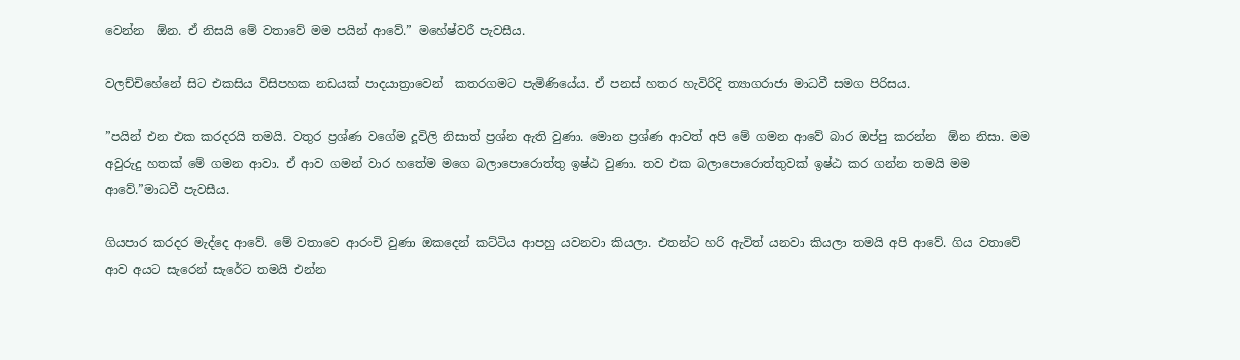වෙන්න  ඕන. ඒ නිසයි මේ වතාවේ මම පයින් ආවේ.” මහේෂ්වරී පැවසීය.

වලච්චිහේනේ සිට එකසිය විසිපහක නඩයක් පාදයාත්‍රාවෙන්  කතරගමට පැමිණියේය. ඒ පනස් හතර හැවිරිදි ත්‍යාගරාජා මාධවී සමග පිරිසය.

”පයින් එන එක කරදරයි තමයි. වතුර ප්‍රශ්ණ වගේම දූවිලි නිසාත් ප්‍රශ්න ඇති වුණා. මොන ප්‍රශ්ණ ආවත් අපි මේ ගමන ආවේ බාර ඔප්පු කරන්න  ඕන නිසා. මම අවුරුදු හතක් මේ ගමන ආවා. ඒ ආව ගමන් වාර හතේම මගෙ බලාපොරොත්තු ඉෂ්ඨ වුණා. තව එක බලාපොරොත්තුවක් ඉෂ්ඨ කර ගන්න තමයි මම ආවේ.”මාධවී පැවසීය.

ගියපාර කරදර මැද්දෙ ආවේ. මේ වතාවෙ ආරංචි වුණා ඔකදෙන් කට්ටිය ආපහු යවනවා කියලා. එතන්ට හරි ඇවිත් යනවා කියලා තමයි අපි ආවේ. ගිය වතාවේ ආව අයට සැරෙන් සැරේට තමයි එන්න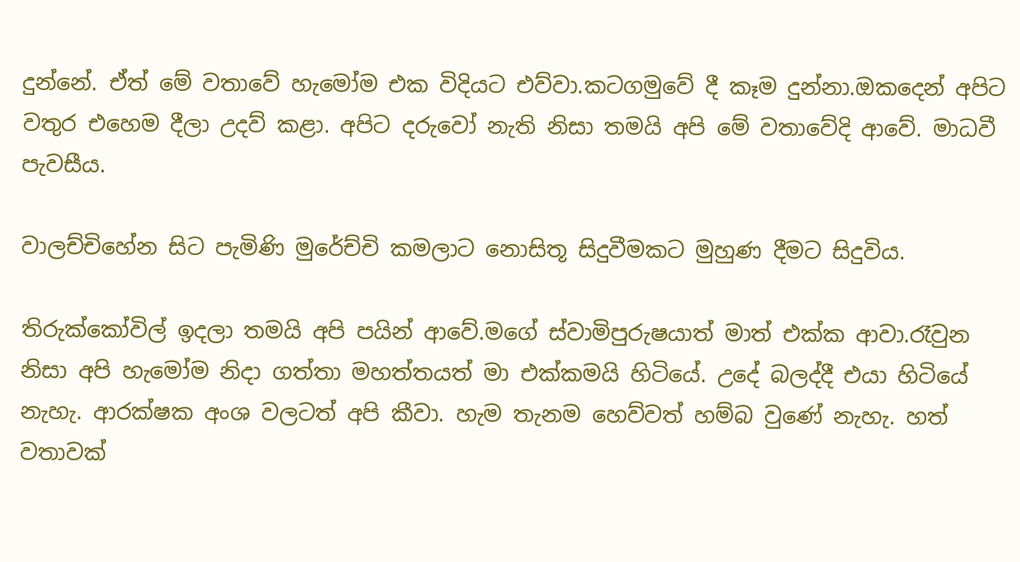දුන්නේ. ඒත් මේ වතාවේ හැමෝම එක විදියට එව්වා.කටගමුවේ දී කෑම දුන්නා.ඔකදෙන් අපිට වතුර එහෙම දීලා උදව් කළා. අපිට දරුවෝ නැති නිසා තමයි අපි මේ වතාවේදි ආවේ. මාධවී පැවසීය.

වාලච්චිහේන සිට පැමිණි මුරේච්චි කමලාට නොසිතූ සිදුවීමකට මුහුණ දීමට සිදුවිය.

තිරුක්කෝවිල් ඉදලා තමයි අපි පයින් ආවේ.මගේ ස්වාමිපුරුෂයාත් මාත් එක්ක ආවා.රෑවුන නිසා අපි හැමෝම නිදා ගත්තා මහත්තයත් මා එක්කමයි හිටියේ. උදේ බලද්දී එයා හිටියේ නැහැ. ආරක්ෂක අංශ වලටත් අපි කීවා. හැම තැනම හෙව්වත් හම්බ වුණේ නැහැ. හත් වතාවක්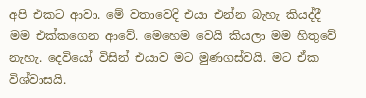අපි එකට ආවා. මේ වතාවෙදි එයා එන්න බැහැ කියද්දී මම එක්කගෙන ආවේ. මෙහෙම වෙයි කියලා මම හිතුවේ නැහැ. දෙවියෝ විසින් එයාව මට මුණගස්වයි. මට ඒක විශ්වාසයි.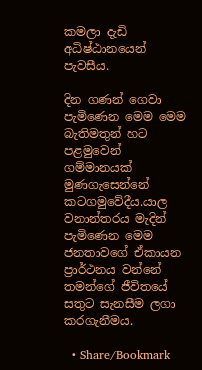කමලා දැඩි අධිෂ්ඨානයෙන් පැවසීය.

දින ගණන් ගෙවා පැමිණෙන මෙම මෙම බැතිමතුන් හට පළමුවෙන් ගම්මානයක් මුණගැසෙන්නේ කටගමුවේදීය.යාල වනාන්තරය මැදින් පැමිණෙන මෙම ජනතාවගේ ඒකායන ප්‍රාර්ථනය වන්නේ තමන්ගේ ජීවිතයේ  සතුට සැනසීම ලගා කරගැනීමය.

  • Share/Bookmark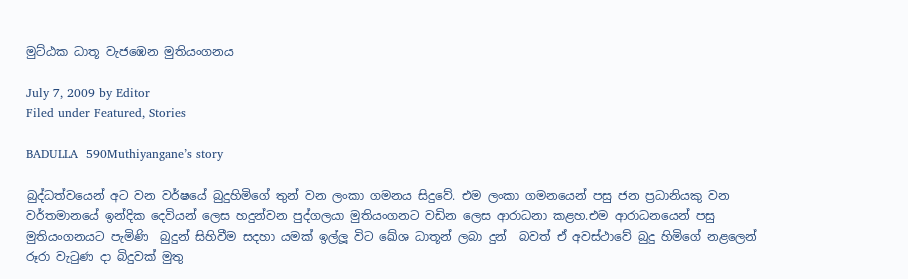මුට්ඨක ධාතූ වැජඹෙන මුතියංගනය

July 7, 2009 by Editor
Filed under Featured, Stories

BADULLA  590Muthiyangane’s story

බුද්ධත්වයෙන් අට වන වර්ෂයේ බුදුහිමිගේ තුන් වන ලංකා ගමනය සිදුවේ. එම ලංකා ගමනයෙන් පසු ජන ප්‍රධානියකු වන වර්තමානයේ ඉන්දික දෙවියන් ලෙස හදුන්වන පුද්ගලයා මුතියංගනට වඩින ලෙස ආරාධනා කළහ.එම ආරාධනයෙන් පසු මුතියංගනයට පැමිණි  බුදුන් සිහිවීම සදහා යමක් ඉල්ලූ විට ඛේශ ධාතූන් ලබා දුන්  බවත් ඒ අවස්ථාවේ බුදු හිමිගේ නළලෙන් රූරා වැටුණ දා බිදුවක් මුතු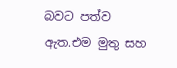බවට පත්ව ඇත.එම මුතු සහ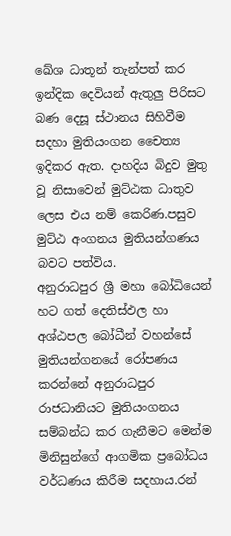ඛේශ ධාතූන් තැන්පත් කර ඉන්දික දෙවියන් ඇතුලු පිරිසට බණ දෙසූ ස්ථානය සිහිවීම සදහා මුතියංගන චෛත්‍ය ඉදිකර ඇත. දාහදිය බිදුව මුතු වූ නිසාවෙන් මුට්ඨක ධාතුව ලෙස එය නම් කෙරිණ.පසුව මුට්ඨ අංගනය මුතියන්ගණය බවට පත්විය.
අනුරාධපුර ශ්‍රී මහා බෝධියෙන් හට ගත් දෙතිස්ඵල හා අශ්ඨපල බෝධීන් වහන්සේ මුතියන්ගනයේ රෝපණය කරන්නේ අනුරාධපුර රාජධානියට මුතියංගනය සම්බන්ධ කර ගැනීමට මෙන්ම මිනිසුන්ගේ ආගමික ප්‍රබෝධය     වර්ධණය කිරීම සදහාය.රන්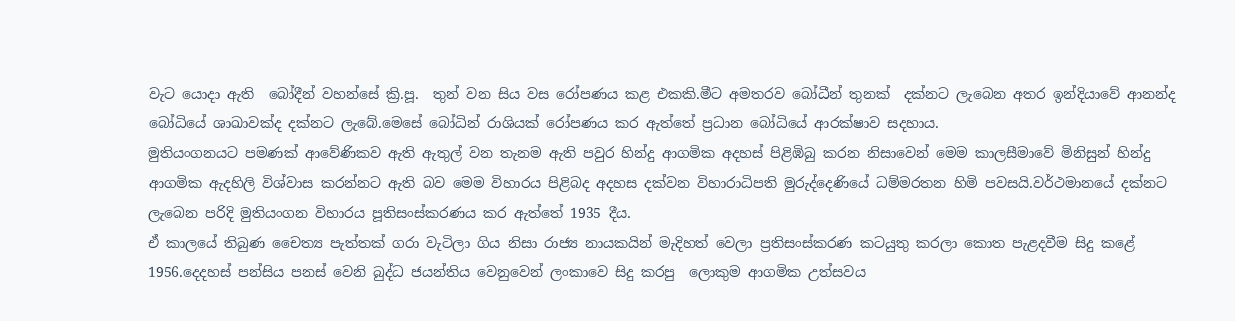වැට යොදා ඇති  බෝදීන් වහන්සේ ක්‍රි.පූ.  තුන් වන සිය වස රෝපණය කළ එකකි.මීට අමතරව බෝධීන් තුනක්  දක්නට ලැබෙන අතර ඉන්දියාවේ ආනන්ද බෝධියේ ශාඛාවක්ද දක්නට ලැබේ.මෙසේ බෝධින් රාශියක් රෝපණය කර ඇත්තේ ප්‍රධාන බෝධියේ ආරක්ෂාව සදහාය.
මුතියංගනයට පමණක් ආවේණිකව ඇති ඇතුල් වන තැනම ඇති පවුර හින්දු ආගමික අදහස් පිළිඹිබු කරන නිසාවෙන් මෙම කාලසීමාවේ මිනිසුන් හින්දු ආගමික ඇදහිලි විශ්වාස කරන්නට ඇති බව මෙම විහාරය පිළිබද අදහස දක්වන විහාරාධිපති මුරුද්දෙණියේ ධම්මරතන හිමි පවසයි.වර්ථමානයේ දක්නට ලැබෙන පරිදි මුතියංගන විහාරය පූතිසංස්කරණය කර ඇත්තේ 1935 දීය.
ඒ කාලයේ තිබුණ චෛත්‍ය පැත්තක් ගරා වැටිලා ගිය නිසා රාජ්‍ය නායකයින් මැදිහත් වෙලා ප්‍රතිසංස්කරණ කටයුතු කරලා කොත පැළදවීම සිදු කළේ 1956.දෙදහස් පන්සිය පනස් වෙනි බුද්ධ ජයන්තිය වෙනුවෙන් ලංකාවෙ සිදු කරපු  ලොකුම ආගමික උත්සවය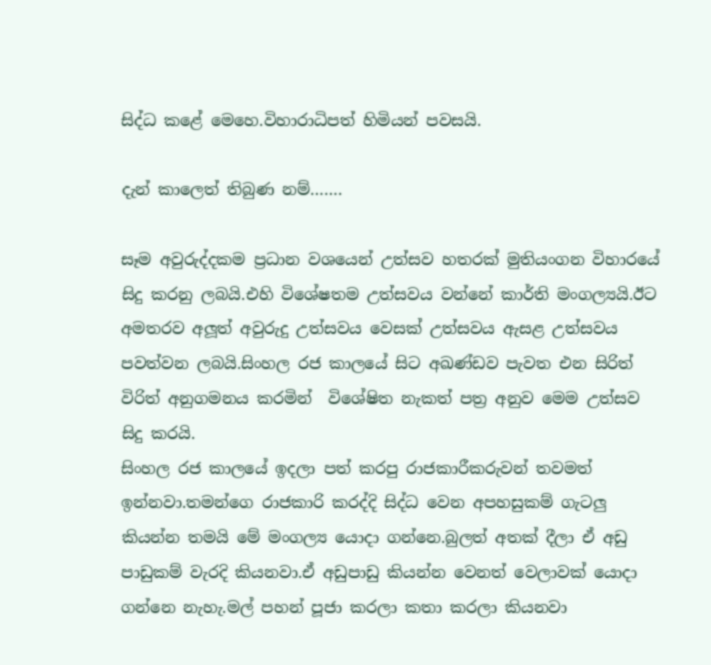සිද්ධ කළේ මෙහෙ.විහාරාධිපත් හිමියන් පවසයි.

දැන් කාලෙත් තිබුණ නම්…….

සෑම අවුරුද්දකම ප්‍රධාන වශයෙන් උත්සව හතරක් මුතියංගන විහාරයේ සිදු කරනු ලබයි.එහි විශේෂතම උත්සවය වන්නේ කාර්ති මංගල්‍යයි.ඊට අමතරව අලූත් අවුරුදු උත්සවය වෙසක් උත්සවය ඇසළ උත්සවය පවත්වන ලබයි.සිංහල රජ කාලයේ සිට අඛණ්ඩව පැවත එන සිරිත් විරිත් අනුගමනය කරමින්  විශේෂිත නැකත් පත්‍ර අනුව මෙම උත්සව සිදු කරයි.
සිංහල රජ කාලයේ ඉදලා පත් කරපු රාජකාරීකරුවන් තවමත් ඉන්නවා.තමන්ගෙ රාජකාරි කරද්දි සිද්ධ වෙන අපහසුකම් ගැටලු කියන්න තමයි මේ මංගල්‍ය යොදා ගන්නෙ.බුලත් අතක් දීලා ඒ අඩු පාඩුකම් වැරදි කියනවා.ඒ අඩුපාඩු කියන්න වෙනත් වෙලාවක් යොදා ගන්නෙ නැහැ.මල් පහන් පූජා කරලා කතා කරලා කියනවා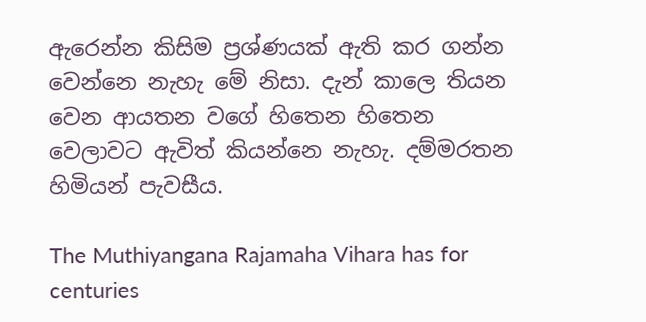ඇරෙන්න කිසිම ප්‍රශ්ණයක් ඇති කර ගන්න වෙන්නෙ නැහැ මේ නිසා. දැන් කාලෙ තියන වෙන ආයතන වගේ හිතෙන හිතෙන වෙලාවට ඇවිත් කියන්නෙ නැහැ. දම්මරතන හිමියන් පැවසීය.

The Muthiyangana Rajamaha Vihara has for centuries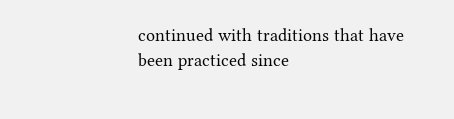continued with traditions that have been practiced since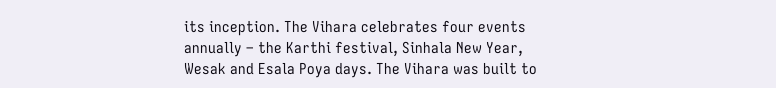its inception. The Vihara celebrates four events annually – the Karthi festival, Sinhala New Year, Wesak and Esala Poya days. The Vihara was built to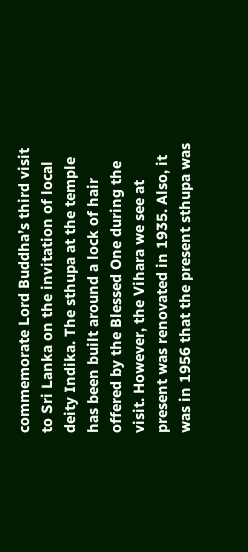commemorate Lord Buddha’s third visit to Sri Lanka on the invitation of local deity Indika. The sthupa at the temple has been built around a lock of hair offered by the Blessed One during the visit. However, the Vihara we see at present was renovated in 1935. Also, it was in 1956 that the present sthupa was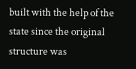built with the help of the state since the original structure was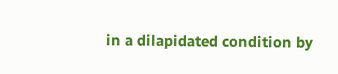in a dilapidated condition by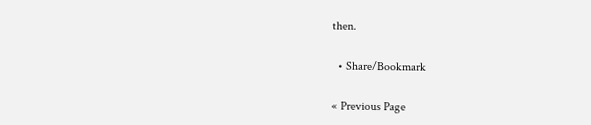then.

  • Share/Bookmark

« Previous Page